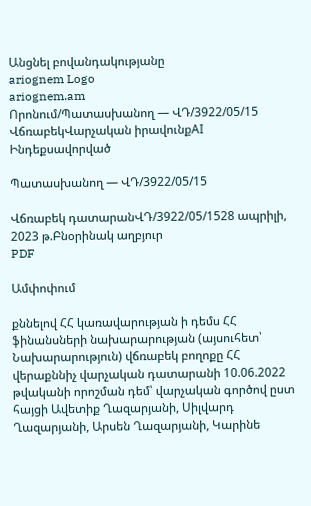Անցնել բովանդակությանը
ariognem Logo
ariognem.am
Որոնում/Պատասխանող — ՎԴ/3922/05/15
ՎճռաբեկՎարչական իրավունքAI Ինդեքսավորված

Պատասխանող — ՎԴ/3922/05/15

Վճռաբեկ դատարանՎԴ/3922/05/1528 ապրիլի, 2023 թ.Բնօրինակ աղբյուր
PDF

Ամփոփում

քննելով ՀՀ կառավարության ի դեմս ՀՀ ֆինանսների նախարարության (այսուհետ՝ Նախարարություն) վճռաբեկ բողոքը ՀՀ վերաքննիչ վարչական դատարանի 10.06.2022 թվականի որոշման դեմ՝ վարչական գործով ըստ հայցի Ավետիք Ղազարյանի, Սիլվարդ Ղազարյանի, Արսեն Ղազարյանի, Կարինե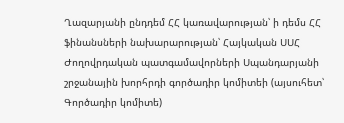Ղազարյանի ընդդեմ ՀՀ կառավարության՝ ի դեմս ՀՀ ֆինանսների նախարարության՝ Հայկական ՍՍՀ Ժողովրդական պատգամավորների Սպանդարյանի շրջանային խորհրդի գործադիր կոմիտեի (այսուհետ՝ Գործադիր կոմիտե)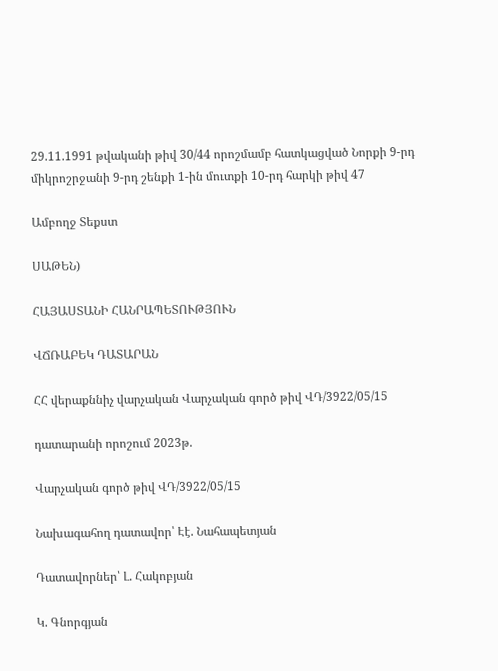29.11.1991 թվականի թիվ 30/44 որոշմամբ հատկացված Նորքի 9-րդ միկրոշրջանի 9-րդ շենքի 1-ին մուտքի 10-րդ հարկի թիվ 47

Ամբողջ Տեքստ

ՍԱԹԵՆ)

ՀԱՅԱՍՏԱՆԻ ՀԱՆՐԱՊԵՏՈՒԹՅՈՒՆ

ՎՃՌԱԲԵԿ ԴԱՏԱՐԱՆ

ՀՀ վերաքննիչ վարչական Վարչական գործ թիվ ՎԴ/3922/05/15

դատարանի որոշում 2023թ.

Վարչական գործ թիվ ՎԴ/3922/05/15

Նախագահող դատավոր՝ Էէ. Նահապետյան

Դատավորներ՝ Լ. Հակոբյան

Կ. Գնորգյան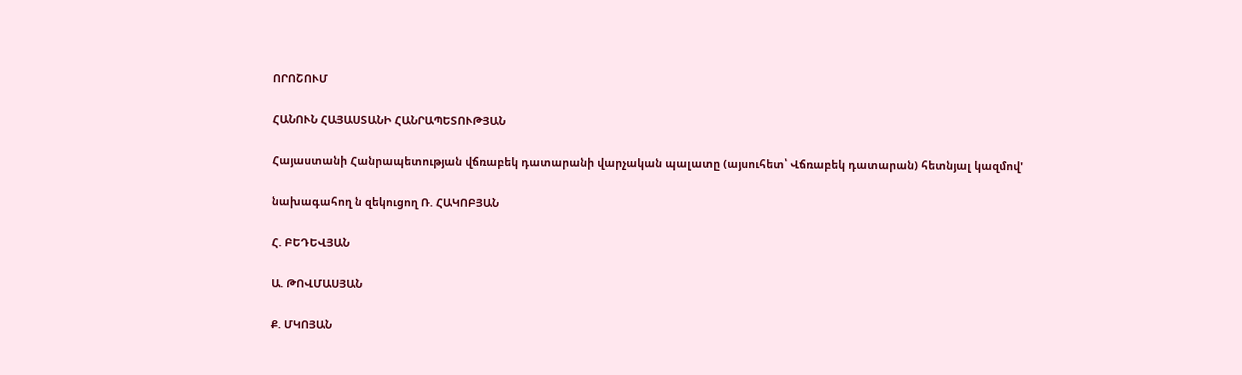ՈՐՈՇՈՒՄ

ՀԱՆՈՒՆ ՀԱՅԱՍՏԱՆԻ ՀԱՆՐԱՊԵՏՈՒԹՅԱՆ

Հայաստանի Հանրապետության վճռաբեկ դատարանի վարչական պալատը (այսուհետ՝ Վճռաբեկ դատարան) հետնյալ կազմով'

նախագահող ն զեկուցող Ռ. ՀԱԿՈԲՅԱՆ

Հ. ԲԵԴԵՎՅԱՆ

Ա. ԹՈՎՄԱՍՅԱՆ

Ք. ՄԿՈՅԱՆ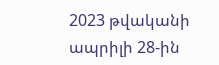2023 թվականի ապրիլի 28-ին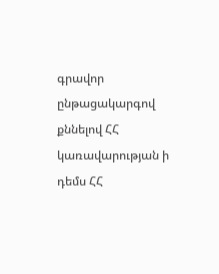գրավոր ընթացակարգով քննելով ՀՀ կառավարության ի դեմս ՀՀ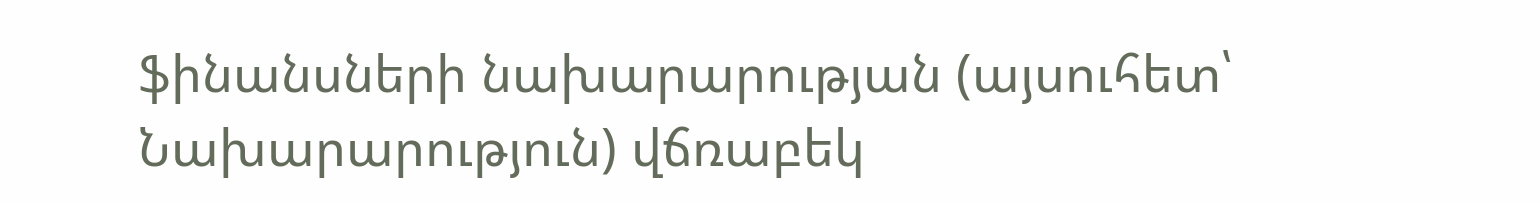ֆինանսների նախարարության (այսուհետ՝ Նախարարություն) վճռաբեկ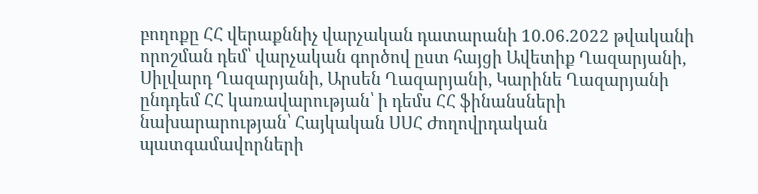բողոքը ՀՀ վերաքննիչ վարչական դատարանի 10.06.2022 թվականի որոշման դեմ՝ վարչական գործով ըստ հայցի Ավետիք Ղազարյանի, Սիլվարդ Ղազարյանի, Արսեն Ղազարյանի, Կարինե Ղազարյանի ընդդեմ ՀՀ կառավարության՝ ի դեմս ՀՀ ֆինանսների նախարարության՝ Հայկական ՍՍՀ Ժողովրդական պատգամավորների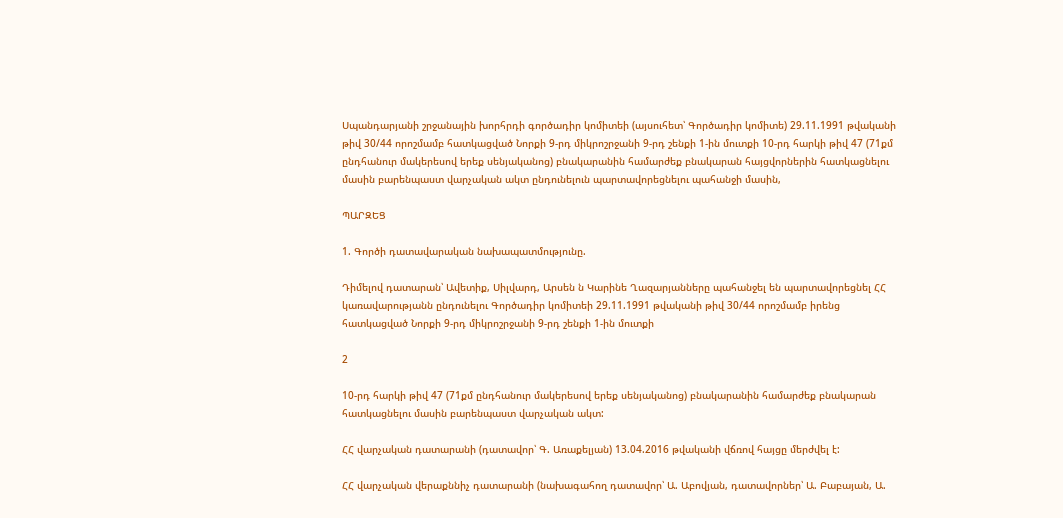Սպանդարյանի շրջանային խորհրդի գործադիր կոմիտեի (այսուհետ՝ Գործադիր կոմիտե) 29.11.1991 թվականի թիվ 30/44 որոշմամբ հատկացված Նորքի 9-րդ միկրոշրջանի 9-րդ շենքի 1-ին մուտքի 10-րդ հարկի թիվ 47 (71քմ ընդհանուր մակերեսով երեք սենյականոց) բնակարանին համարժեք բնակարան հայցվորներին հատկացնելու մասին բարենպաստ վարչական ակտ ընդունելուն պարտավորեցնելու պահանջի մասին,

ՊԱՐԶԵՑ

1. Գործի դատավարական նախապատմությունը.

Դիմելով դատարան՝ Ավետիք, Սիլվարդ, Արսեն ն Կարինե Ղազարյանները պահանջել են պարտավորեցնել ՀՀ կառավարությանն ընդունելու Գործադիր կոմիտեի 29.11.1991 թվականի թիվ 30/44 որոշմամբ իրենց հատկացված Նորքի 9-րդ միկրոշրջանի 9-րդ շենքի 1-ին մուտքի

2

10-րդ հարկի թիվ 47 (71քմ ընդհանուր մակերեսով երեք սենյականոց) բնակարանին համարժեք բնակարան հատկացնելու մասին բարենպաստ վարչական ակտ:

ՀՀ վարչական դատարանի (դատավոր՝ Գ. Առաքելյան) 13.04.2016 թվականի վճռով հայցը մերժվել է:

ՀՀ վարչական վերաքննիչ դատարանի (նախագահող դատավոր՝ Ա. Աբովյան, դատավորներ՝ Ա. Բաբայան, Ա.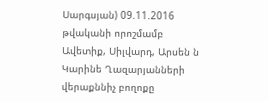Սարգսյան) 09.11.2016 թվականի որոշմամբ Ավետիք, Սիլվարդ, Արսեն ն Կարինե Ղազարյանների վերաքննիչ բողոքը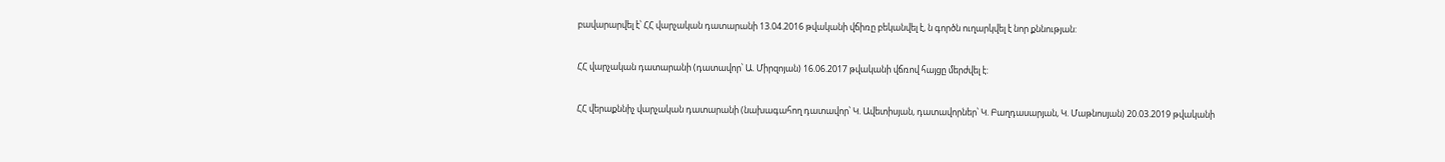բավարարվել է՝ ՀՀ վարչական դատարանի 13.04.2016 թվականի վճիռը բեկանվել է, ն գործն ուղարկվել է նոր քննության:

ՀՀ վարչական դատարանի (դատավոր՝ Ա. Միրզոյան) 16.06.2017 թվականի վճռով հայցը մերժվել է:

ՀՀ վերաքննիչ վարչական դատարանի (նախագահող դատավոր՝ Կ. Ավետիսյան, դատավորներ՝ Կ. Բաղդասարյան, Կ. Մաթնոսյան) 20.03.2019 թվականի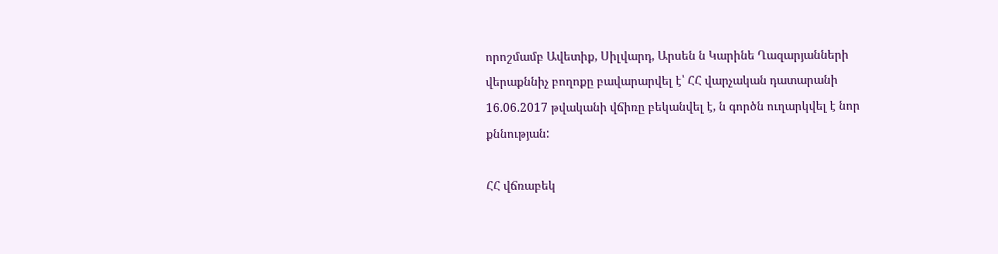որոշմամբ Ավետիք, Սիլվարդ, Արսեն ն Կարինե Ղազարյանների վերաքննիչ բողոքը բավարարվել է՝ ՀՀ վարչական դատարանի 16.06.2017 թվականի վճիռը բեկանվել է, ն գործն ուղարկվել է նոր քննության:

ՀՀ վճռաբեկ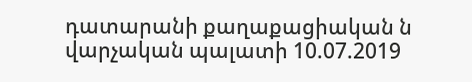դատարանի քաղաքացիական ն վարչական պալատի 10.07.2019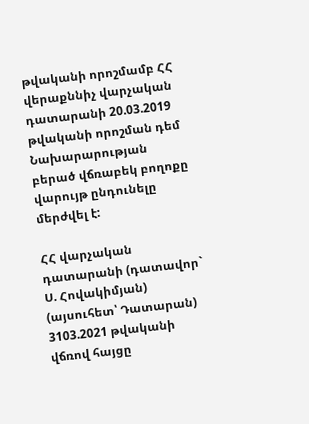թվականի որոշմամբ ՀՀ վերաքննիչ վարչական դատարանի 20.03.2019 թվականի որոշման դեմ Նախարարության բերած վճռաբեկ բողոքը վարույթ ընդունելը մերժվել է:

ՀՀ վարչական դատարանի (դատավոր` Ս. Հովակիմյան) (այսուհետ՝ Դատարան) 3103.2021 թվականի վճռով հայցը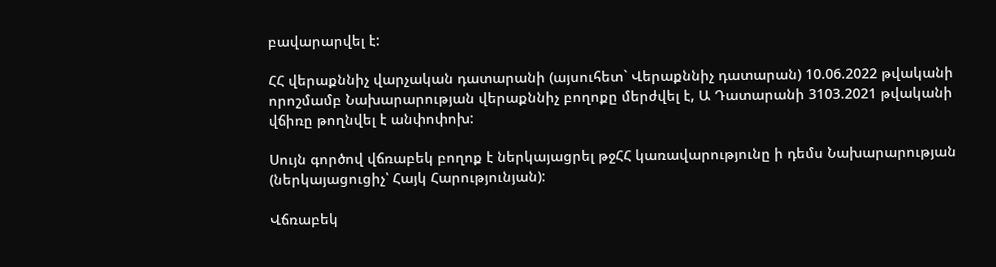բավարարվել է:

ՀՀ վերաքննիչ վարչական դատարանի (այսուհետ` Վերաքննիչ դատարան) 10.06.2022 թվականի որոշմամբ Նախարարության վերաքննիչ բողոքը մերժվել է, Ա Դատարանի 3103.2021 թվականի վճիռը թողնվել է անփոփոխ:

Սույն գործով վճռաբեկ բողոք է ներկայացրել թջՀՀ կառավարությունը ի դեմս Նախարարության (ներկայացուցիչ՝ Հայկ Հարությունյան):

Վճռաբեկ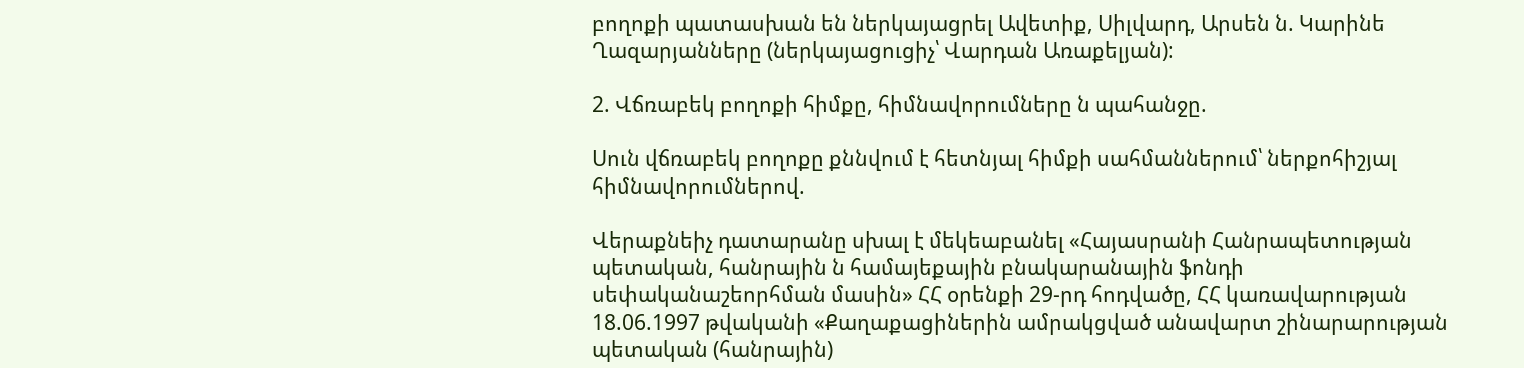բողոքի պատասխան են ներկայացրել Ավետիք, Սիլվարդ, Արսեն ն. Կարինե Ղազարյանները (ներկայացուցիչ՝ Վարդան Առաքելյան):

2. Վճռաբեկ բողոքի հիմքը, հիմնավորումները ն պահանջը.

Սուն վճռաբեկ բողոքը քննվում է հետնյալ հիմքի սահմաններում՝ ներքոհիշյալ հիմնավորումներով.

Վերաքնեիչ դատարանը սխալ է մեկեաբանել «Հայասրանի Հանրապետության պետական, հանրային ն համայեքային բնակարանային ֆոնդի սեփականաշեորհման մասին» ՀՀ օրենքի 29-րդ հոդվածը, ՀՀ կառավարության 18.06.1997 թվականի «Քաղաքացիներին ամրակցված անավարտ շինարարության պետական (հանրային)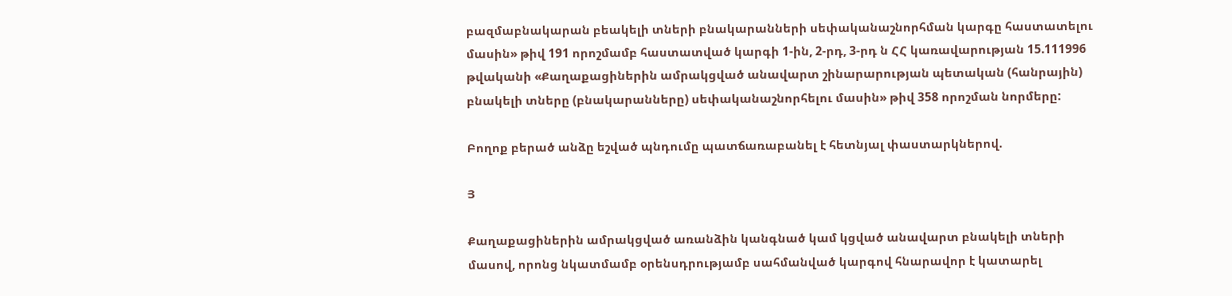բազմաբնակարան բեակելի տների բնակարանների սեփականաշնորհման կարգը հաստատելու մասին» թիվ 191 որոշմամբ հաստատված կարգի 1-ին, 2-րդ, 3-րդ ն ՀՀ կառավարության 15.111996 թվականի «Քաղաքացիներին ամրակցված անավարտ շինարարության պետական (հանրային) բնակելի տները (բնակարանները) սեփականաշնորհելու մասին» թիվ 358 որոշման նորմերը:

Բողոք բերած անձը եշված պնդումը պատճառաբանել է հետնյալ փաստարկներով.

Յ

Քաղաքացիներին ամրակցված առանձին կանգնած կամ կցված անավարտ բնակելի տների մասով, որոնց նկատմամբ օրենսդրությամբ սահմանված կարգով հնարավոր է կատարել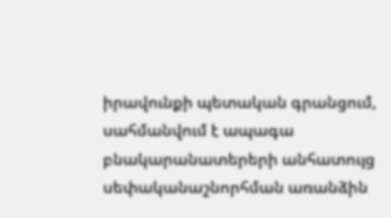իրավունքի պետական գրանցում, սահմանվում է ապագա բնակարանատերերի անհատույց սեփականաշնորհման առանձին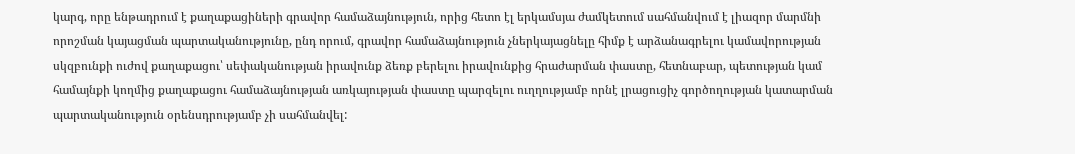կարգ, որը ենթադրում է քաղաքացիների գրավոր համաձայնություն, որից հետո էլ երկամսյա ժամկետում սահմանվում է լիազոր մարմնի որոշման կայացման պարտականությունը, ընդ որում, գրավոր համաձայնություն չներկայացնելը հիմք է արձանագրելու կամավորության սկզբունքի ուժով քաղաքացու՝ սեփականության իրավունք ձեռք բերելու իրավունքից հրաժարման փաստը, հետնաբար, պետության կամ համայնքի կողմից քաղաքացու համաձայնության առկայության փաստը պարզելու ուղղությամբ որնէ լրացուցիչ գործողության կատարման պարտականություն օրենսդրությամբ չի սահմանվել: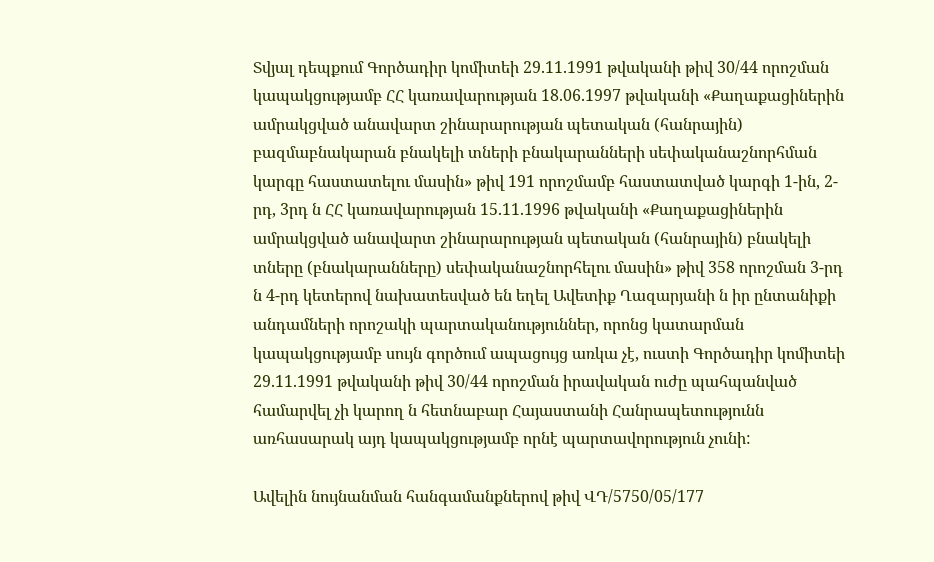Տվյալ դեպքում Գործադիր կոմիտեի 29.11.1991 թվականի թիվ 30/44 որոշման կապակցությամբ ՀՀ կառավարության 18.06.1997 թվականի «Քաղաքացիներին ամրակցված անավարտ շինարարության պետական (հանրային) բազմաբնակարան բնակելի տների բնակարանների սեփականաշնորհման կարգը հաստատելու մասին» թիվ 191 որոշմամբ հաստատված կարգի 1-ին, 2-րդ, 3րդ ն ՀՀ կառավարության 15.11.1996 թվականի «Քաղաքացիներին ամրակցված անավարտ շինարարության պետական (հանրային) բնակելի տները (բնակարանները) սեփականաշնորհելու մասին» թիվ 358 որոշման 3-րդ ն 4-րդ կետերով նախատեսված են եղել Ավետիք Ղազարյանի ն իր ընտանիքի անդամների որոշակի պարտականություններ, որոնց կատարման կապակցությամբ սույն գործում ապացույց առկա չէ, ուստի Գործադիր կոմիտեի 29.11.1991 թվականի թիվ 30/44 որոշման իրավական ուժը պահպանված համարվել չի կարող ն հետնաբար Հայաստանի Հանրապետությունն առհասարակ այդ կապակցությամբ որնէ պարտավորություն չունի:

Ավելին նույնանման հանգամանքներով թիվ ՎԴ/5750/05/177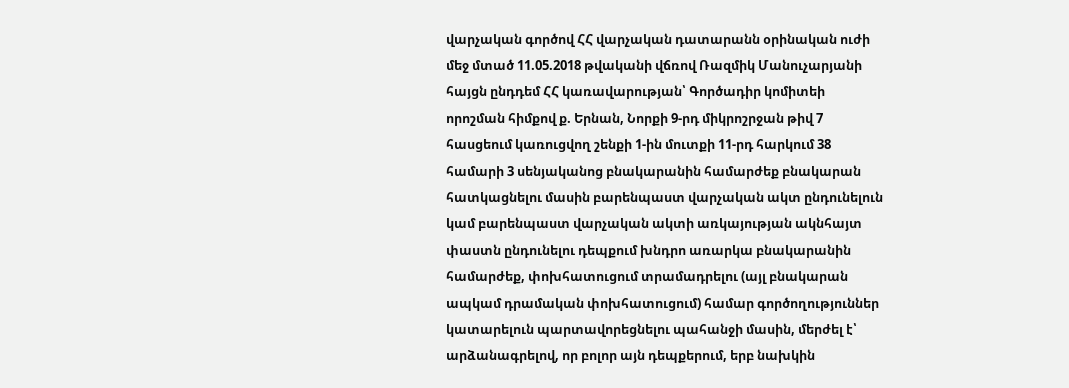վարչական գործով ՀՀ վարչական դատարանն օրինական ուժի մեջ մտած 11.05.2018 թվականի վճռով Ռազմիկ Մանուչարյանի հայցն ընդդեմ ՀՀ կառավարության՝ Գործադիր կոմիտեի որոշման հիմքով ք. Երնան, Նորքի 9-րդ միկրոշրջան թիվ 7 հասցեում կառուցվող շենքի 1-ին մուտքի 11-րդ հարկում 38 համարի 3 սենյականոց բնակարանին համարժեք բնակարան հատկացնելու մասին բարենպաստ վարչական ակտ ընդունելուն կամ բարենպաստ վարչական ակտի առկայության ակնհայտ փաստն ընդունելու դեպքում խնդրո առարկա բնակարանին համարժեք, փոխհատուցում տրամադրելու (այլ բնակարան ապկամ դրամական փոխհատուցում) համար գործողություններ կատարելուն պարտավորեցնելու պահանջի մասին, մերժել է՝ արձանագրելով, որ բոլոր այն դեպքերում, երբ նախկին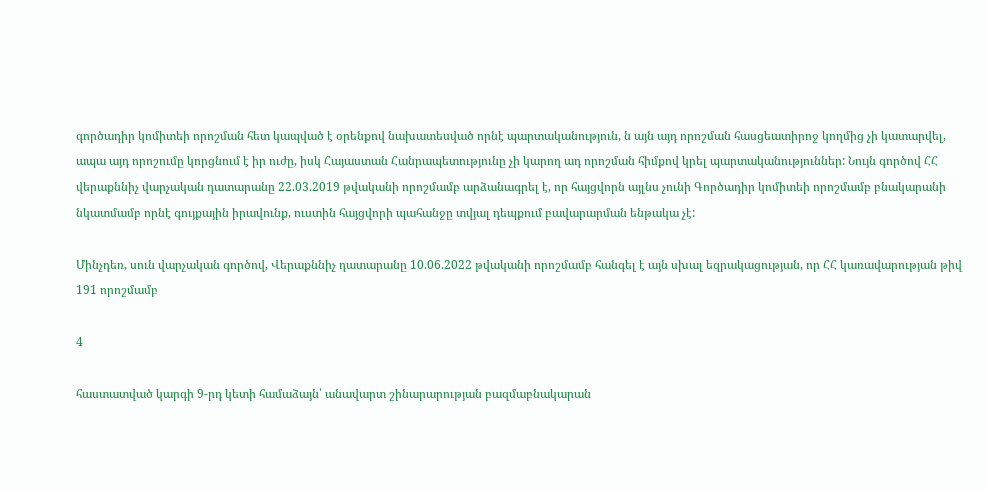գործադիր կոմիտեի որոշման հետ կապված է օրենքով նախատեսված որնէ պարտականություն, ն այն այդ որոշման հասցեատիրոջ կողմից չի կատարվել, ապա այդ որոշումը կորցնում է իր ուժը, իսկ Հայաստան Հանրապետությունը չի կարող ադ որոշման հիմքով կրել պարտականություններ: Նույն գործով ՀՀ վերաքննիչ վարչական դատարանը 22.03.2019 թվականի որոշմամբ արձանագրել է, որ հայցվորն այլնս չունի Գործադիր կոմիտեի որոշմամբ բնակարանի նկատմամբ որնէ գույքային իրավունք, ուստին հայցվորի պահանջը տվյալ դեպքում բավարարման ենթակա չէ:

Մինչդեռ, սուն վարչական գործով, Վերաքննիչ դատարանը 10.06.2022 թվականի որոշմամբ հանգել է այն սխալ եզրակացության, որ ՀՀ կառավարության թիվ 191 որոշմամբ

4

հաստատված կարգի 9-րդ կետի համաձայն՝ անավարտ շինարարության բազմաբնակարան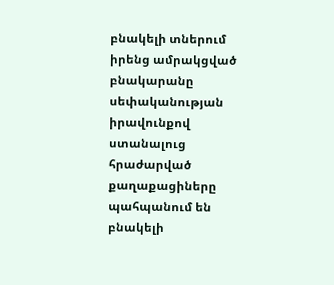բնակելի տներում իրենց ամրակցված բնակարանը սեփականության իրավունքով ստանալուց հրաժարված քաղաքացիները պահպանում են բնակելի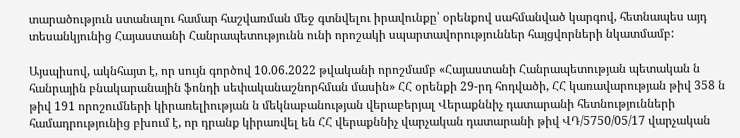տարածություն ստանալու համար հաշվառման մեջ գտնվելու իրավունքը՝ օրենքով սահմանված կարգով, հետնապես այդ տեսանկյունից Հայաստանի Հանրապետությունն ունի որոշակի սպարտավորություններ հայցվորների նկատմամբ:

Այսպիսով, ակնհայտ է, որ սույն գործով 10.06.2022 թվականի որոշմամբ «Հայաստանի Հանրապետության պետական ն հանրային բնակարանային ֆոնդի սեփականաշնորհման մասին» ՀՀ օրենքի 29-րդ հոդվածի, ՀՀ կառավարության թիվ 358 ն թիվ 191 որոշումների կիրառելիության ն մեկնաբանության վերաբերյալ Վերաքննիչ դատարանի հետնությունների համադրությունից բխում է, որ դրանք կիրառվել են ՀՀ վերաքննիչ վարչական դատարանի թիվ ՎԴ/5750/05/17 վարչական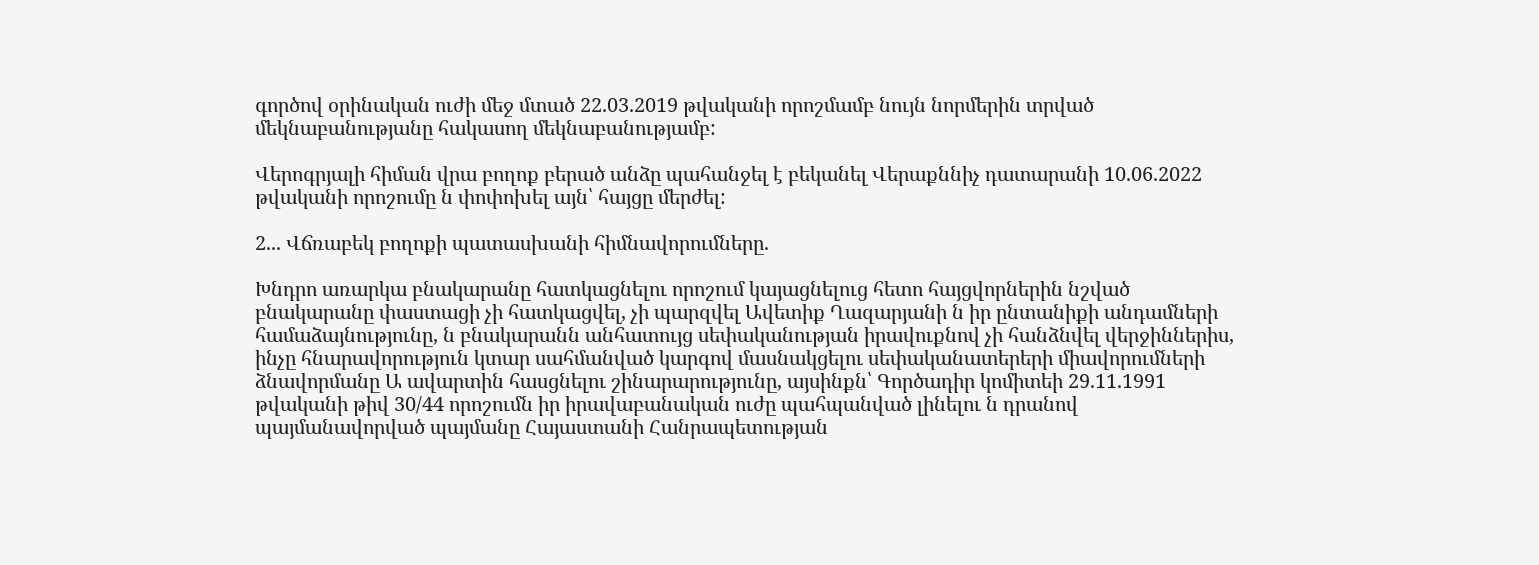գործով օրինական ուժի մեջ մտած 22.03.2019 թվականի որոշմամբ նույն նորմերին տրված մեկնաբանությանը հակասող մեկնաբանությամբ:

Վերոգրյալի հիման վրա բողոք բերած անձը պահանջել է բեկանել Վերաքննիչ դատարանի 10.06.2022 թվականի որոշումը ն փոփոխել այն՝ հայցը մերժել:

2... Վճռաբեկ բողոքի պատասխանի հիմնավորումները.

Խնդրո առարկա բնակարանը հատկացնելու որոշում կայացնելուց հետո հայցվորներին նշված բնակարանը փաստացի չի հատկացվել, չի պարզվել Ավետիք Ղազարյանի ն իր ընտանիքի անդամների համաձայնությունը, ն բնակարանն անհատույց սեփականության իրավուքնով չի հանձնվել վերջիններիս, ինչը հնարավորություն կտար սահմանված կարգով մասնակցելու սեփականատերերի միավորումների ձնավորմանը Ա ավարտին հասցնելու շինարարությունը, այսինքն՝ Գործադիր կոմիտեի 29.11.1991 թվականի թիվ 30/44 որոշումն իր իրավաբանական ուժը պահպանված լինելու ն դրանով պայմանավորված պայմանը Հայաստանի Հանրապետության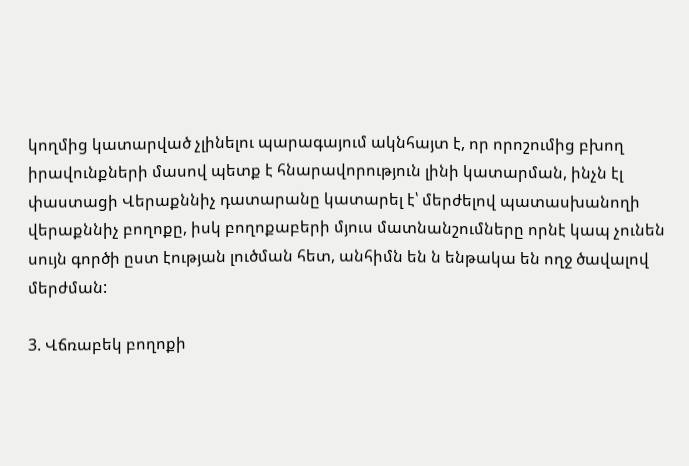կողմից կատարված չլինելու պարագայում ակնհայտ է, որ որոշումից բխող իրավունքների մասով պետք է հնարավորություն լինի կատարման, ինչն էլ փաստացի Վերաքննիչ դատարանը կատարել է՝ մերժելով պատասխանողի վերաքննիչ բողոքը, իսկ բողոքաբերի մյուս մատնանշումները որնէ կապ չունեն սույն գործի ըստ էության լուծման հետ, անհիմն են ն ենթակա են ողջ ծավալով մերժման:

3. Վճռաբեկ բողոքի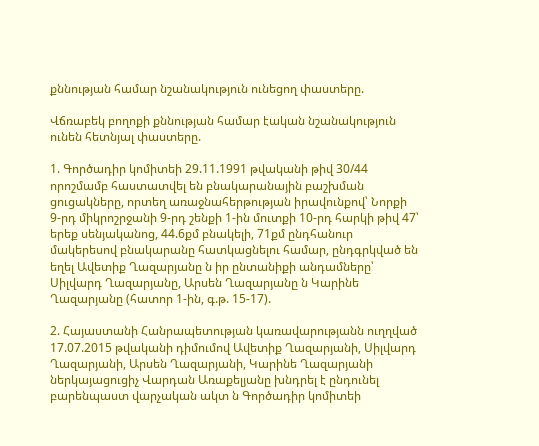քննության համար նշանակություն ունեցող փաստերը.

Վճռաբեկ բողոքի քննության համար էական նշանակություն ունեն հետնյալ փաստերը.

1. Գործադիր կոմիտեի 29.11.1991 թվականի թիվ 30/44 որոշմամբ հաստատվել են բնակարանային բաշխման ցուցակները, որտեղ առաջնահերթության իրավունքով՝ Նորքի 9-րդ միկրոշրջանի 9-րդ շենքի 1-ին մուտքի 10-րդ հարկի թիվ 47՝ երեք սենյականոց, 44.6քմ բնակելի, 71քմ ընդհանուր մակերեսով բնակարանը հատկացնելու համար, ընդգրկված են եղել Ավետիք Ղազարյանը ն իր ընտանիքի անդամները՝ Սիլվարդ Ղազարյանը, Արսեն Ղազարյանը ն Կարինե Ղազարյանը (հատոր 1-ին, գ.թ. 15-17).

2. Հայաստանի Հանրապետության կառավարությանն ուղղված 17.07.2015 թվականի դիմումով Ավետիք Ղազարյանի, Սիլվարդ Ղազարյանի, Արսեն Ղազարյանի, Կարինե Ղազարյանի ներկայացուցիչ Վարդան Առաքելյանը խնդրել է ընդունել բարենպաստ վարչական ակտ ն Գործադիր կոմիտեի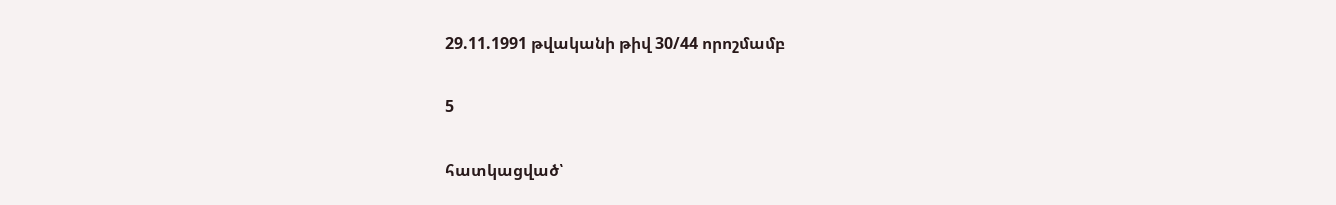29.11.1991 թվականի թիվ 30/44 որոշմամբ

5

հատկացված՝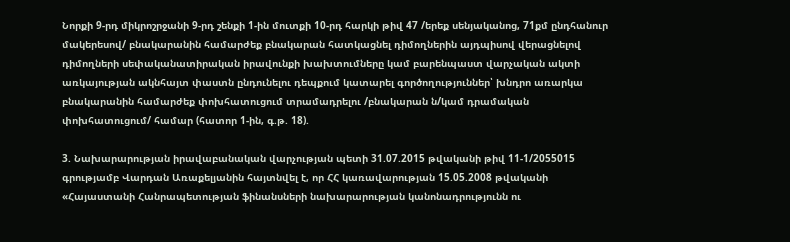Նորքի 9-րդ միկրոշրջանի 9-րդ շենքի 1-ին մուտքի 10-րդ հարկի թիվ 47 /երեք սենյականոց, 71քմ ընդհանուր մակերեսով/ բնակարանին համարժեք բնակարան հատկացնել դիմողներին այդպիսով վերացնելով դիմողների սեփականատիրական իրավունքի խախտումները կամ բարենպաստ վարչական ակտի առկայության ակնհայտ փաստն ընդունելու դեպքում կատարել գործողություններ՝ խնդրո առարկա բնակարանին համարժեք փոխհատուցում տրամադրելու /բնակարան ն/կամ դրամական փոխհատուցում/ համար (հատոր 1-ին, գ.թ. 18).

3. Նախարարության իրավաբանական վարչության պետի 31.07.2015 թվականի թիվ 11-1/2055015 գրությամբ Վարդան Առաքելյանին հայտնվել է, որ ՀՀ կառավարության 15.05.2008 թվականի «Հայաստանի Հանրապետության ֆինանսների նախարարության կանոնադրությունն ու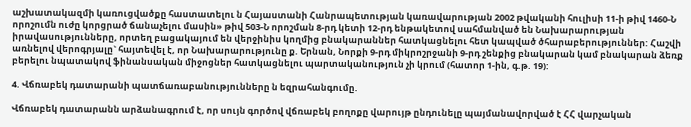աշխատակազմի կառուցվածքը հաստատելու ն Հայաստանի Հանրապետության կառավարության 2002 թվականի հուլիսի 11-ի թիվ 1460-Ն որոշումն ուժը կորցրած ճանաչելու մասին» թիվ 503-Ն որոշման 8-րդ կետի 12-րդ ենթակետով սահմանված են Նախարարության իրավասությունները, որտեղ բացակայում են վերջինիս կողմից բնակարաններ հատկացնելու հետ կապված ծհարաբերություններ: Հաշվի առնելով վերոգրյալը` հայտեվել է, որ Նախարարությունը ք. Երնան, Նորքի 9-րդ միկրոշրջանի 9-րդ շենքից բնակարան կամ բնակարան ձեռք բերելու նպատակով ֆինանսական միջոցներ հատկացնելու պարտականություն չի կրում (հատոր 1-ին, գ.թ. 19):

4. Վճռաբեկ դատարանի պատճառաբանությունները ն եզրահանգումը.

Վճռաբեկ դատարանն արձանագրում է, որ սույն գործով վճռաբեկ բողոքը վարույթ ընդունելը պայմանավորված է ՀՀ վարչական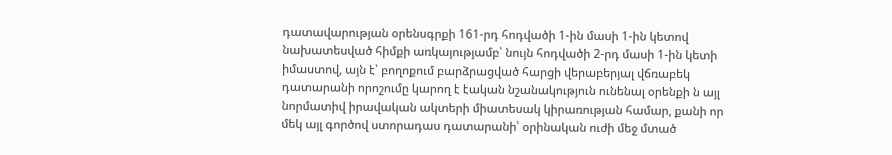դատավարության օրենսգրքի 161-րդ հոդվածի 1-ին մասի 1-ին կետով նախատեսված հիմքի առկայությամբ՝ նույն հոդվածի 2-րդ մասի 1-ին կետի իմաստով, այն է՝ բողոքում բարձրացված հարցի վերաբերյալ վճռաբեկ դատարանի որոշումը կարող է էական նշանակություն ունենալ օրենքի ն այլ նորմատիվ իրավական ակտերի միատեսակ կիրառության համար, քանի որ մեկ այլ գործով ստորադաս դատարանի՝ օրինական ուժի մեջ մտած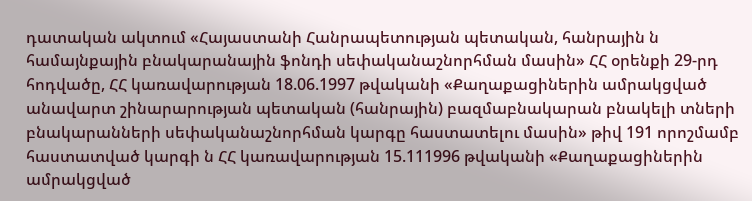դատական ակտում «Հայաստանի Հանրապետության պետական, հանրային ն համայնքային բնակարանային ֆոնդի սեփականաշնորհման մասին» ՀՀ օրենքի 29-րդ հոդվածը, ՀՀ կառավարության 18.06.1997 թվականի «Քաղաքացիներին ամրակցված անավարտ շինարարության պետական (հանրային) բազմաբնակարան բնակելի տների բնակարանների սեփականաշնորհման կարգը հաստատելու մասին» թիվ 191 որոշմամբ հաստատված կարգի ն ՀՀ կառավարության 15.111996 թվականի «Քաղաքացիներին ամրակցված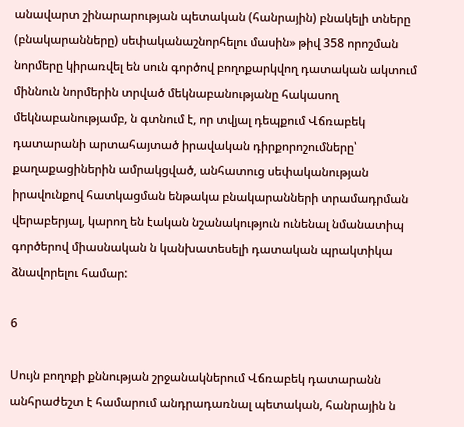անավարտ շինարարության պետական (հանրային) բնակելի տները (բնակարանները) սեփականաշնորհելու մասին» թիվ 358 որոշման նորմերը կիրառվել են սուն գործով բողոքարկվող դատական ակտում միննուն նորմերին տրված մեկնաբանությանը հակասող մեկնաբանությամբ, ն գտնում է, որ տվյալ դեպքում Վճռաբեկ դատարանի արտահայտած իրավական դիրքորոշումները՝ քաղաքացիներին ամրակցված, անհատուց սեփականության իրավունքով հատկացման ենթակա բնակարանների տրամադրման վերաբերյալ, կարող են էական նշանակություն ունենալ նմանատիպ գործերով միասնական ն կանխատեսելի դատական պրակտիկա ձնավորելու համար:

6

Սույն բողոքի քննության շրջանակներում Վճռաբեկ դատարանն անհրաժեշտ է համարում անդրադառնալ պետական, հանրային ն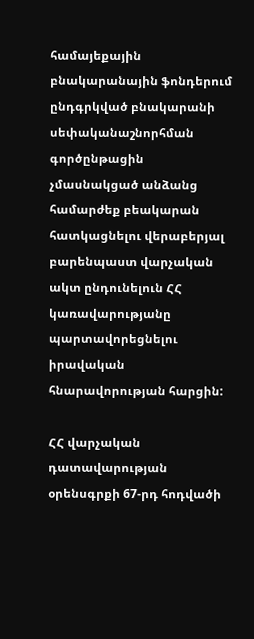համայեքային բնակարանային ֆոնդերում ընդգրկված բնակարանի սեփականաշնորհման գործընթացին չմասնակցած անձանց համարժեք բեակարան հատկացնելու վերաբերյալ բարենպաստ վարչական ակտ ընդունելուն ՀՀ կառավարությանը պարտավորեցնելու իրավական հնարավորության հարցին:

ՀՀ վարչական դատավարության օրենսգրքի 67-րդ հոդվածի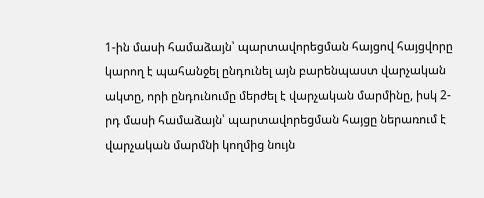1-ին մասի համաձայն՝ պարտավորեցման հայցով հայցվորը կարող է պահանջել ընդունել այն բարենպաստ վարչական ակտը, որի ընդունումը մերժել է վարչական մարմինը, իսկ 2-րդ մասի համաձայն՝ պարտավորեցման հայցը ներառում է վարչական մարմնի կողմից նույն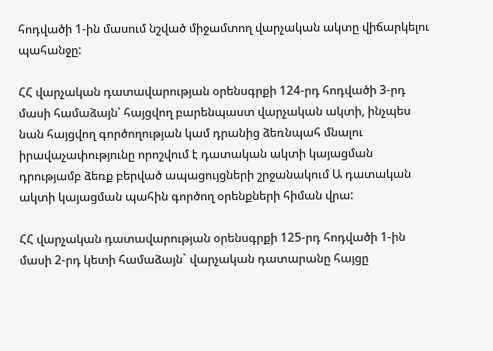հոդվածի 1-ին մասում նշված միջամտող վարչական ակտը վիճարկելու պահանջը:

ՀՀ վարչական դատավարության օրենսգրքի 124-րդ հոդվածի 3-րդ մասի համաձայն՝ հայցվող բարենպաստ վարչական ակտի, ինչպես նան հայցվող գործողության կամ դրանից ձեռնպահ մնալու իրավաչափությունը որոշվում է դատական ակտի կայացման դրությամբ ձեռք բերված ապացույցների շրջանակում Ա դատական ակտի կայացման պահին գործող օրենքների հիման վրա:

ՀՀ վարչական դատավարության օրենսգրքի 125-րդ հոդվածի 1-ին մասի 2-րդ կետի համաձայն` վարչական դատարանը հայցը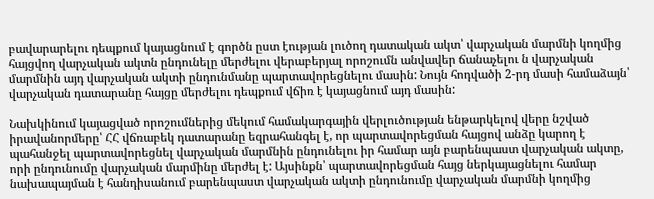բավարարելու դեպքում կայացնում է գործն ըստ էության լուծող դատական ակտ՝ վարչական մարմնի կողմից հայցվող վարչական ակտն ընդունելը մերժելու վերաբերյալ որոշումն անվավեր ճանաչելու ն վարչական մարմնին այդ վարչական ակտի ընդունմանը պարտավորեցնելու մասին: Նույն հոդվածի 2-րդ մասի համաձայն՝ վարչական դատարանը հայցը մերժելու դեպքում վճիռ է կայացնում այդ մասին:

Նախկինում կայացված որոշումներից մեկում համակարգային վերլուծության ենթարկելով վերը նշված իրավանորմերը՝ ՀՀ վճռաբեկ դատարանը եզրահանգել է, որ պարտավորեցման հայցով անձը կարող է պահանջել պարտավորեցնել վարչական մարմնին ընդունելու իր համար այն բարենպաստ վարչական ակտը, որի ընդունումը վարչական մարմինը մերժել է: Այսինքն՝ պարտավորեցման հայց ներկայացնելու համար նախապայման է հանդիսանում բարենպաստ վարչական ակտի ընդունումը վարչական մարմնի կողմից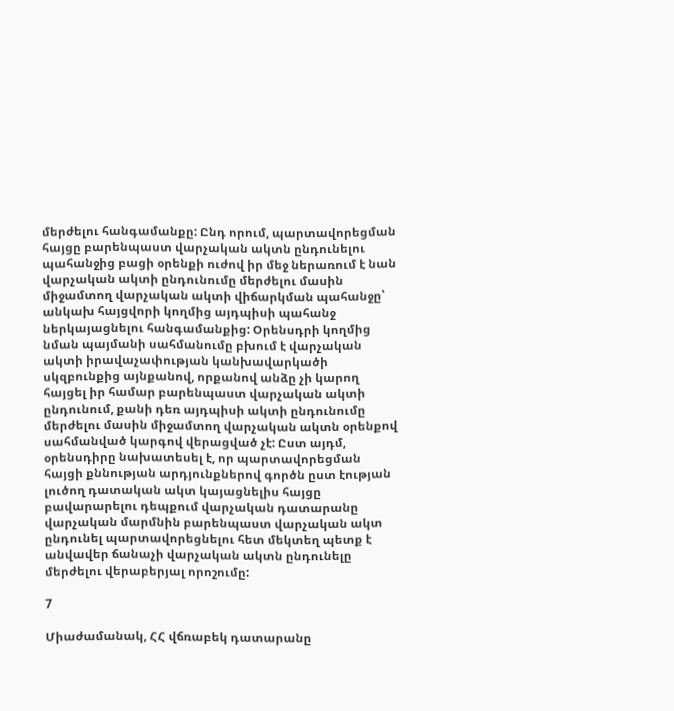մերժելու հանգամանքը: Ընդ որում, պարտավորեցման հայցը բարենպաստ վարչական ակտն ընդունելու պահանջից բացի օրենքի ուժով իր մեջ ներառում է նան վարչական ակտի ընդունումը մերժելու մասին միջամտող վարչական ակտի վիճարկման պահանջը՝ անկախ հայցվորի կողմից այդպիսի պահանջ ներկայացնելու հանգամանքից: Օրենսդրի կողմից նման պայմանի սահմանումը բխում է վարչական ակտի իրավաչափության կանխավարկածի սկզբունքից այնքանով, որքանով անձը չի կարող հայցել իր համար բարենպաստ վարչական ակտի ընդունում, քանի դեռ այդպիսի ակտի ընդունումը մերժելու մասին միջամտող վարչական ակտն օրենքով սահմանված կարգով վերացված չէ: Ըստ այդմ, օրենսդիրը նախատեսել է, որ պարտավորեցման հայցի քննության արդյունքներով գործն ըստ էության լուծող դատական ակտ կայացնելիս հայցը բավարարելու դեպքում վարչական դատարանը վարչական մարմնին բարենպաստ վարչական ակտ ընդունել պարտավորեցնելու հետ մեկտեղ պետք է անվավեր ճանաչի վարչական ակտն ընդունելը մերժելու վերաբերյալ որոշումը:

7

Միաժամանակ, ՀՀ վճռաբեկ դատարանը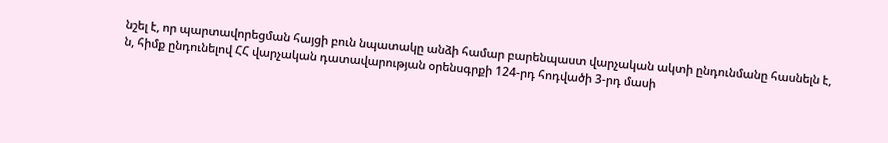նշել է, որ պարտավորեցման հայցի բուն նպատակը անձի համար բարենպաստ վարչական ակտի ընդունմանը հասնելն է, ն, հիմք ընդունելով ՀՀ վարչական դատավարության օրենսգրքի 124-րդ հոդվածի 3-րդ մասի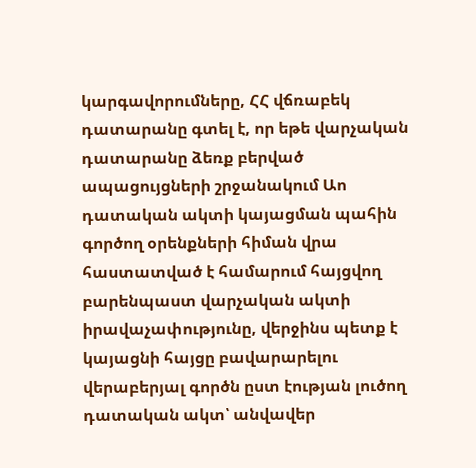կարգավորումները, ՀՀ վճռաբեկ դատարանը գտել է, որ եթե վարչական դատարանը ձեռք բերված ապացույցների շրջանակում Աո դատական ակտի կայացման պահին գործող օրենքների հիման վրա հաստատված է համարում հայցվող բարենպաստ վարչական ակտի իրավաչափությունը, վերջինս պետք է կայացնի հայցը բավարարելու վերաբերյալ գործն ըստ էության լուծող դատական ակտ՝ անվավեր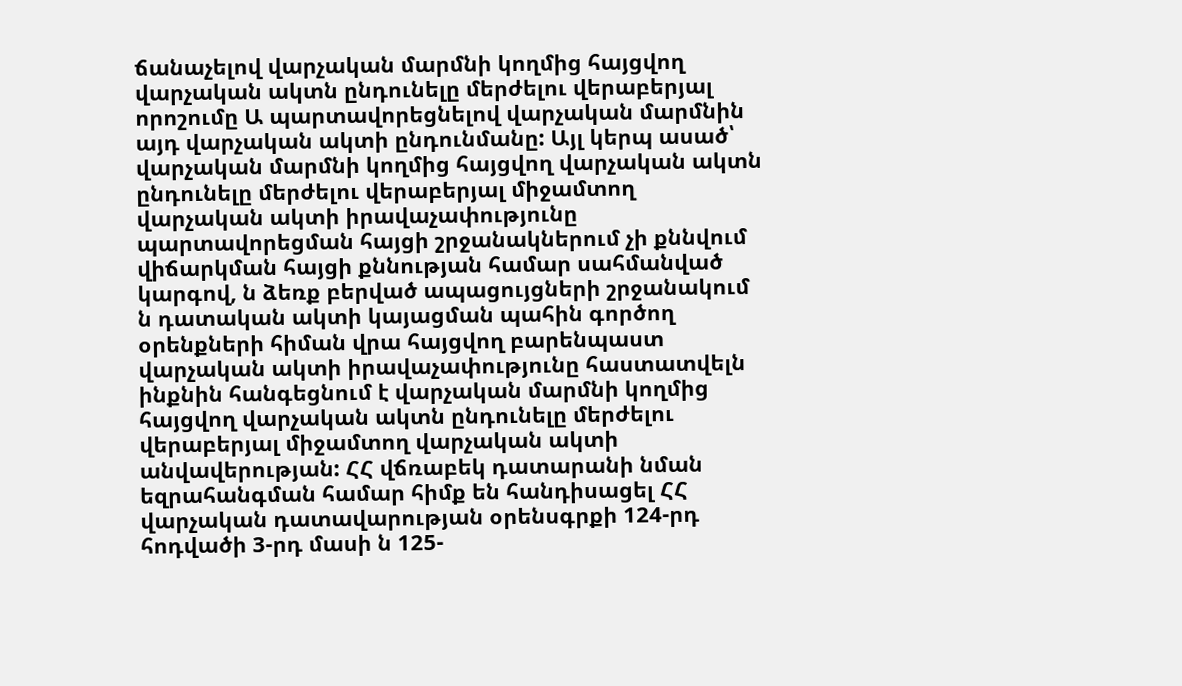ճանաչելով վարչական մարմնի կողմից հայցվող վարչական ակտն ընդունելը մերժելու վերաբերյալ որոշումը Ա պարտավորեցնելով վարչական մարմնին այդ վարչական ակտի ընդունմանը: Այլ կերպ ասած՝ վարչական մարմնի կողմից հայցվող վարչական ակտն ընդունելը մերժելու վերաբերյալ միջամտող վարչական ակտի իրավաչափությունը պարտավորեցման հայցի շրջանակներում չի քննվում վիճարկման հայցի քննության համար սահմանված կարգով, ն ձեռք բերված ապացույցների շրջանակում ն դատական ակտի կայացման պահին գործող օրենքների հիման վրա հայցվող բարենպաստ վարչական ակտի իրավաչափությունը հաստատվելն ինքնին հանգեցնում է վարչական մարմնի կողմից հայցվող վարչական ակտն ընդունելը մերժելու վերաբերյալ միջամտող վարչական ակտի անվավերության: ՀՀ վճռաբեկ դատարանի նման եզրահանգման համար հիմք են հանդիսացել ՀՀ վարչական դատավարության օրենսգրքի 124-րդ հոդվածի 3-րդ մասի ն 125-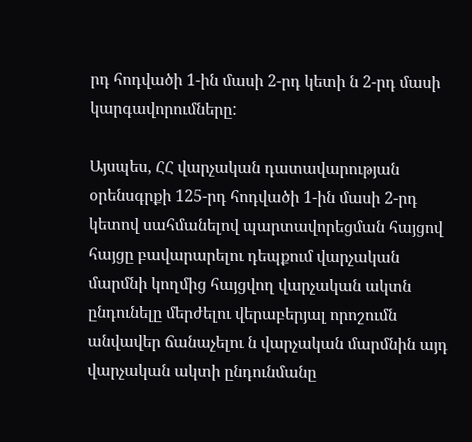րդ հոդվածի 1-ին մասի 2-րդ կետի ն 2-րդ մասի կարգավորումները:

Այսպես, ՀՀ վարչական դատավարության օրենսգրքի 125-րդ հոդվածի 1-ին մասի 2-րդ կետով սահմանելով պարտավորեցման հայցով հայցը բավարարելու դեպքում վարչական մարմնի կողմից հայցվող վարչական ակտն ընդունելը մերժելու վերաբերյալ որոշումն անվավեր ճանաչելու ն վարչական մարմնին այդ վարչական ակտի ընդունմանը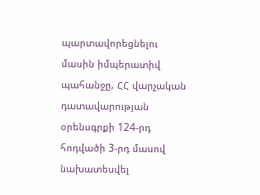պարտավորեցնելու մասին իմպերատիվ պահանջը, ՀՀ վարչական դատավարության օրենսգրքի 124-րդ հոդվածի 3-րդ մասով նախատեսվել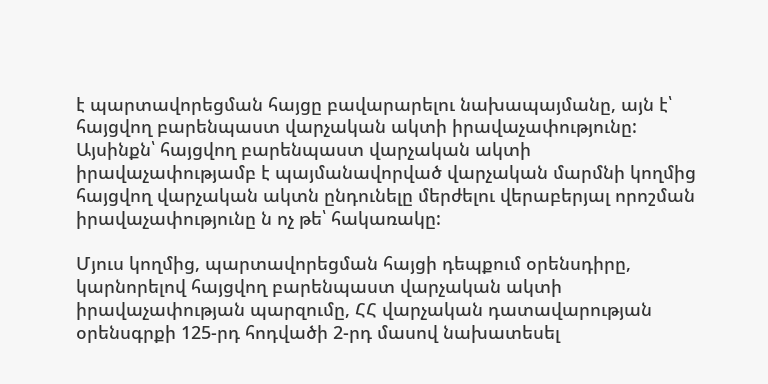է պարտավորեցման հայցը բավարարելու նախապայմանը, այն է՝ հայցվող բարենպաստ վարչական ակտի իրավաչափությունը: Այսինքն՝ հայցվող բարենպաստ վարչական ակտի իրավաչափությամբ է պայմանավորված վարչական մարմնի կողմից հայցվող վարչական ակտն ընդունելը մերժելու վերաբերյալ որոշման իրավաչափությունը ն ոչ թե՝ հակառակը:

Մյուս կողմից, պարտավորեցման հայցի դեպքում օրենսդիրը, կարնորելով հայցվող բարենպաստ վարչական ակտի իրավաչափության պարզումը, ՀՀ վարչական դատավարության օրենսգրքի 125-րդ հոդվածի 2-րդ մասով նախատեսել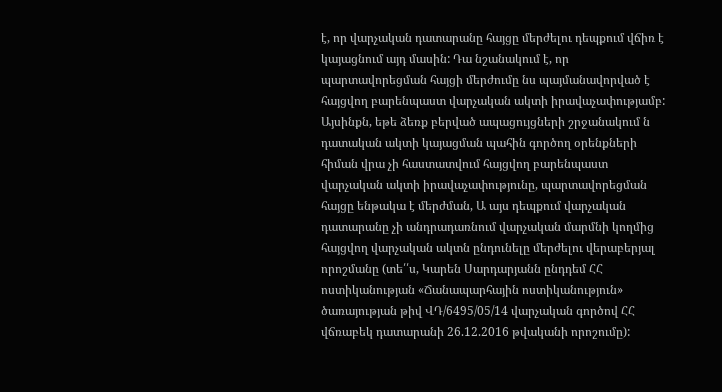է, որ վարչական դատարանը հայցը մերժելու դեպքում վճիռ է կայացնում այդ մասին: Դա նշանակում է, որ պարտավորեցման հայցի մերժումը նս պայմանավորված է հայցվող բարենպաստ վարչական ակտի իրավաչափությամբ: Այսինքն, եթե ձեռք բերված ապացույցների շրջանակում ն դատական ակտի կայացման պահին գործող օրենքների հիման վրա չի հաստատվում հայցվող բարենպաստ վարչական ակտի իրավաչափությունը, պարտավորեցման հայցը ենթակա է մերժման, Ա այս դեպքում վարչական դատարանը չի անդրադառնում վարչական մարմնի կողմից հայցվող վարչական ակտն ընդունելը մերժելու վերաբերյալ որոշմանը (տե՛՛ս, Կարեն Սարդարյանն ընդդեմ ՀՀ ոստիկանության «Ճանապարհային ոստիկանություն» ծառայության թիվ ՎԴ/6495/05/14 վարչական գործով ՀՀ վճռաբեկ դատարանի 26.12.2016 թվականի որոշումը):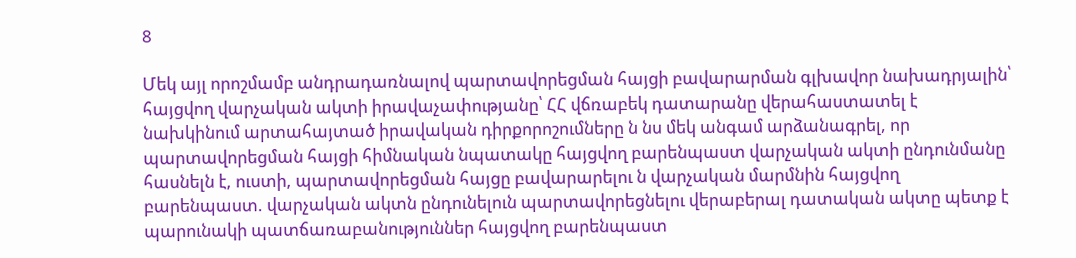8

Մեկ այլ որոշմամբ անդրադառնալով պարտավորեցման հայցի բավարարման գլխավոր նախադրյալին՝ հայցվող վարչական ակտի իրավաչափությանը՝ ՀՀ վճռաբեկ դատարանը վերահաստատել է նախկինում արտահայտած իրավական դիրքորոշումները ն նս մեկ անգամ արձանագրել, որ պարտավորեցման հայցի հիմնական նպատակը հայցվող բարենպաստ վարչական ակտի ընդունմանը հասնելն է, ուստի, պարտավորեցման հայցը բավարարելու ն վարչական մարմնին հայցվող բարենպաստ. վարչական ակտն ընդունելուն պարտավորեցնելու վերաբերալ դատական ակտը պետք է պարունակի պատճառաբանություններ հայցվող բարենպաստ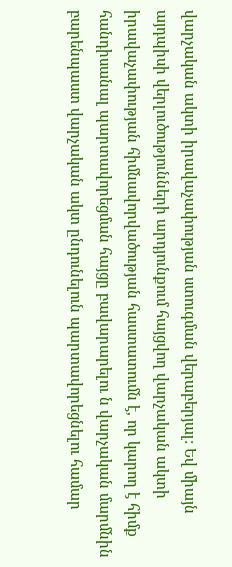վարչական ակտի իրավաչափության ստուգման վերաբերյալ: Եվ միայն այդպիսի վերլուծությունների արդյունքում հայցվող վարչական ակտի իրավաչափության հիմնավորվածության հաստատումն է, որ կարող է հիմք հանդիսանալ պարտավորեցման հայցը բավարարելու ն վարչական մարմնին բարենպաստ վարչական ակտ ընդունելուն պարտավորեցնելու համար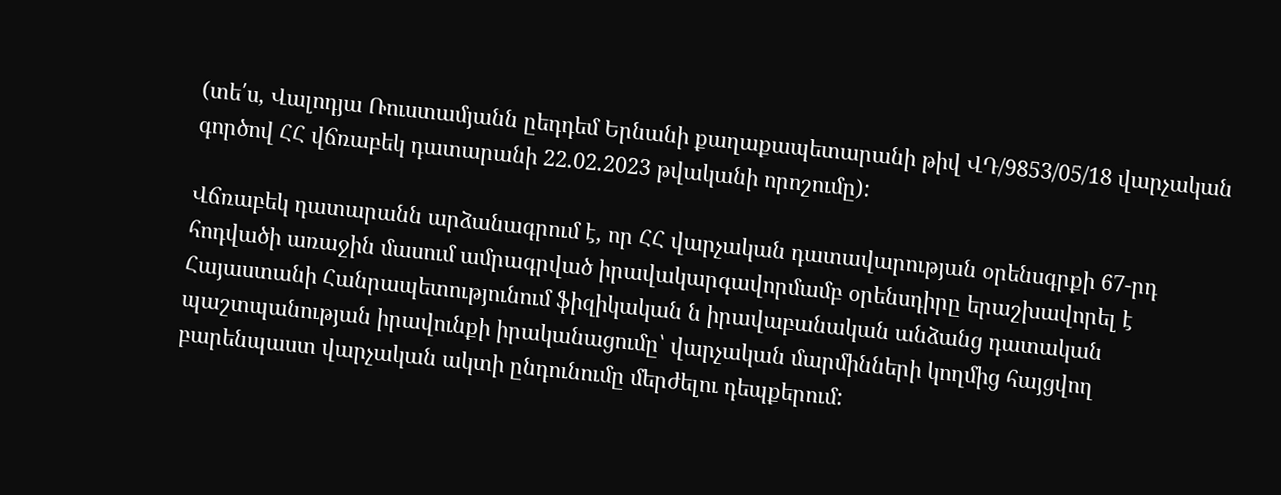(տե՛ս, Վալոդյա Ռուստամյանն ըեդդեմ Երնանի քաղաքապետարանի թիվ ՎԴ/9853/05/18 վարչական գործով ՀՀ վճռաբեկ դատարանի 22.02.2023 թվականի որոշումը):

Վճռաբեկ դատարանն արձանագրում է, որ ՀՀ վարչական դատավարության օրենսգրքի 67-րդ հոդվածի առաջին մասում ամրագրված իրավակարգավորմամբ օրենսդիրը երաշխավորել է Հայաստանի Հանրապետությունում ֆիզիկական ն իրավաբանական անձանց դատական պաշտպանության իրավունքի իրականացումը՝ վարչական մարմինների կողմից հայցվող բարենպաստ վարչական ակտի ընդունումը մերժելու դեպքերում: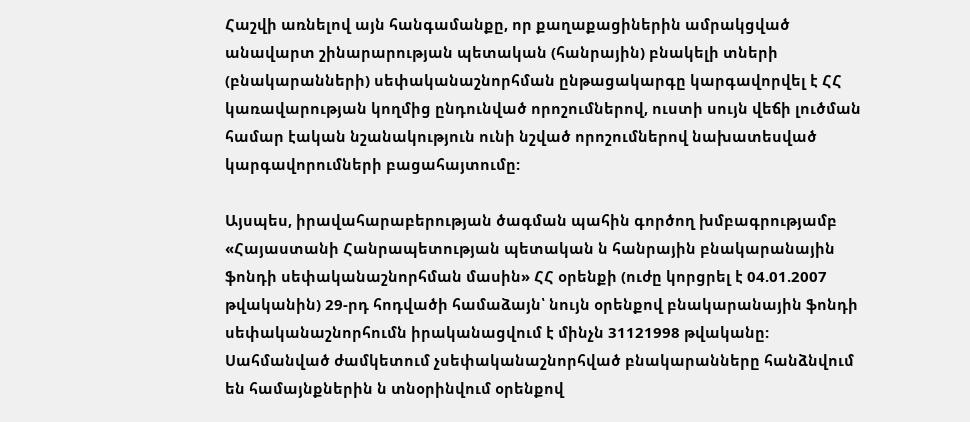Հաշվի առնելով այն հանգամանքը, որ քաղաքացիներին ամրակցված անավարտ շինարարության պետական (հանրային) բնակելի տների (բնակարանների) սեփականաշնորհման ընթացակարգը կարգավորվել է ՀՀ կառավարության կողմից ընդունված որոշումներով, ուստի սույն վեճի լուծման համար էական նշանակություն ունի նշված որոշումներով նախատեսված կարգավորումների բացահայտումը:

Այսպես, իրավահարաբերության ծագման պահին գործող խմբագրությամբ «Հայաստանի Հանրապետության պետական ն հանրային բնակարանային ֆոնդի սեփականաշնորհման մասին» ՀՀ օրենքի (ուժը կորցրել է 04.01.2007 թվականին) 29-րդ հոդվածի համաձայն՝ նույն օրենքով բնակարանային ֆոնդի սեփականաշնորհումն իրականացվում է մինչն 31121998 թվականը: Սահմանված ժամկետում չսեփականաշնորհված բնակարանները հանձնվում են համայնքներին ն տնօրինվում օրենքով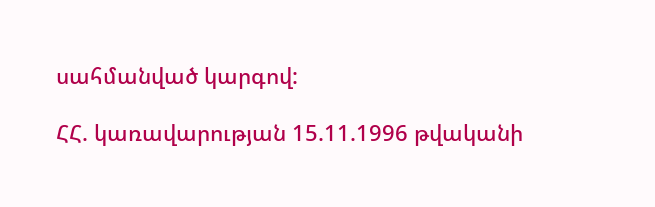սահմանված կարգով:

ՀՀ. կառավարության 15.11.1996 թվականի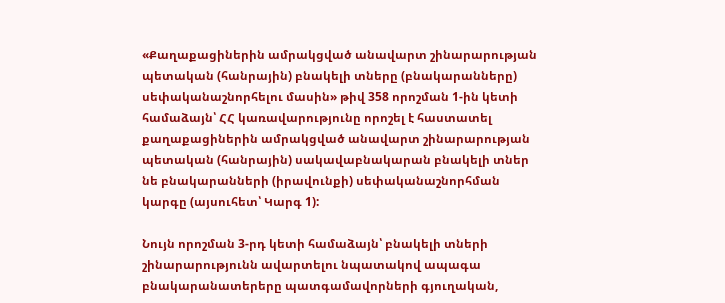«Քաղաքացիներին ամրակցված անավարտ շինարարության պետական (հանրային) բնակելի տները (բնակարանները) սեփականաշնորհելու մասին» թիվ 358 որոշման 1-ին կետի համաձայն՝ ՀՀ կառավարությունը որոշել է հաստատել քաղաքացիներին ամրակցված անավարտ շինարարության պետական (հանրային) սակավաբնակարան բնակելի տներ նե բնակարանների (իրավունքի) սեփականաշնորհման կարգը (այսուհետ՝ Կարգ 1):

Նույն որոշման 3-րդ կետի համաձայն՝ բնակելի տների շինարարությունն ավարտելու նպատակով ապագա բնակարանատերերը պատգամավորների գյուղական,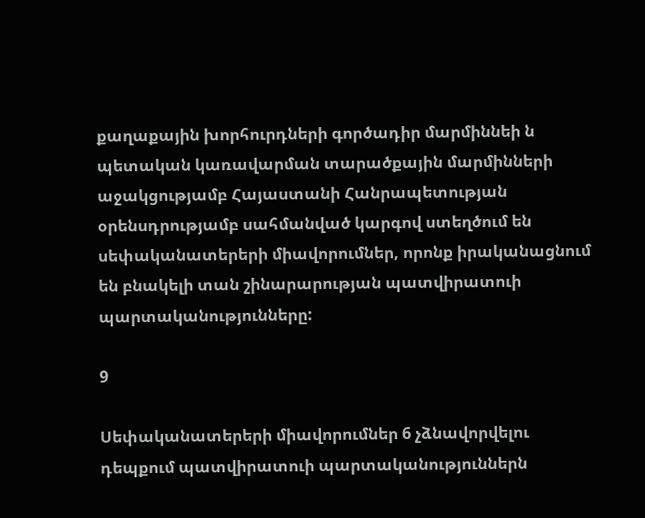քաղաքային խորհուրդների գործադիր մարմիննեի ն պետական կառավարման տարածքային մարմինների աջակցությամբ Հայաստանի Հանրապետության օրենսդրությամբ սահմանված կարգով ստեղծում են սեփականատերերի միավորումներ, որոնք իրականացնում են բնակելի տան շինարարության պատվիրատուի պարտականությունները:

9

Սեփականատերերի միավորումներ 6 չձնավորվելու դեպքում պատվիրատուի պարտականություններն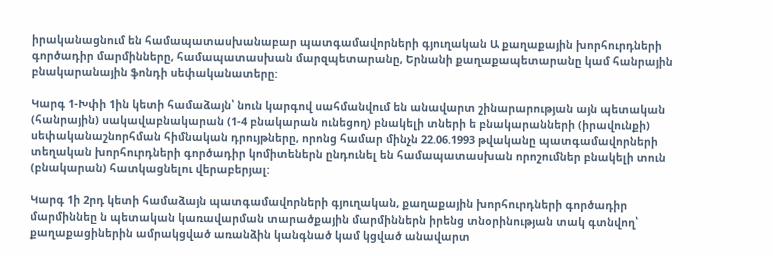իրականացնում են համապատասխանաբար պատգամավորների գյուղական Ա քաղաքային խորհուրդների գործադիր մարմինները, համապատասխան մարզպետարանը, Երնանի քաղաքապետարանը կամ հանրային բնակարանային ֆոնդի սեփականատերը:

Կարգ 1-Խփի 1ին կետի համաձայն՝ նուն կարգով սահմանվում են անավարտ շինարարության այն պետական (հանրային) սակավաբնակարան (1-4 բնակարան ունեցող) բնակելի տների ե բնակարանների (իրավունքի) սեփականաշնորհման հիմնական դրույթները, որոնց համար մինչն 22.06.1993 թվականը պատգամավորների տեղական խորհուրդների գործադիր կոմիտեներն ընդունել են համապատասխան որոշումներ բնակելի տուն (բնակարան) հատկացնելու վերաբերյալ:

Կարգ 1ի 2րդ կետի համաձայն պատգամավորների գյուղական, քաղաքային խորհուրդների գործադիր մարմիննեը ն պետական կառավարման տարածքային մարմիններն իրենց տնօրինության տակ գտնվող՝ քաղաքացիներին ամրակցված առանձին կանգնած կամ կցված անավարտ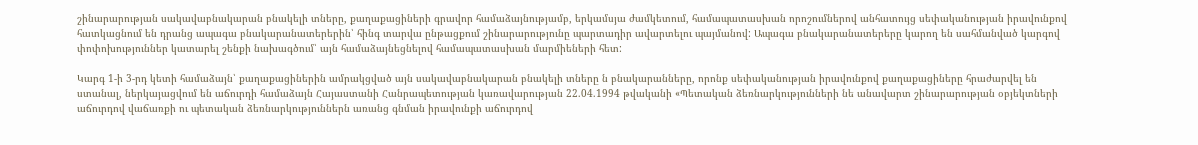շինարարության սակավաբնակարան բնակելի տները, քաղաքացիների գրավոր համաձայնությամբ, երկամսյա ժամկետում, համապատասխան որոշումներով անհատույց սեփականության իրավունքով հատկացնում են դրանց ապագա բնակարանատերերին՝ հինգ տարվա ընթացքում շինարարությունը պարտադիր ավարտելու պայմանով: Ապագա բնակարանատերերը կարող են սահմանված կարգով փոփոխություններ կատարել շենքի նախագծում՝ այն համաձայնեցնելով համապատասխան մարմիեների հետ:

Կարգ 1-ի 3-րդ կետի համաձայն՝ քաղաքացիներին ամրակցված այն սակավաբնակարան բնակելի տները ն բնակարանները, որոնք սեփականության իրավունքով քաղաքացիները հրաժարվել են ստանալ, ներկայացվում են աճուրդի համաձայն Հայաստանի Հանրապետության կառավարության 22.04.1994 թվականի «Պետական ձեռնարկությունների նե անավարտ շինարարության օբյեկտների աճուրդով վաճառքի ու պետական ձեռնարկություններն առանց գնման իրավունքի աճուրդով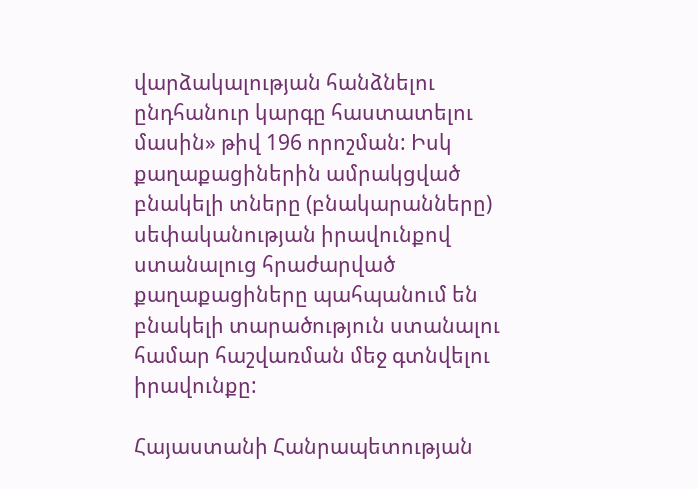վարձակալության հանձնելու ընդհանուր կարգը հաստատելու մասին» թիվ 196 որոշման: Իսկ քաղաքացիներին ամրակցված բնակելի տները (բնակարանները) սեփականության իրավունքով ստանալուց հրաժարված քաղաքացիները պահպանում են բնակելի տարածություն ստանալու համար հաշվառման մեջ գտնվելու իրավունքը:

Հայաստանի Հանրապետության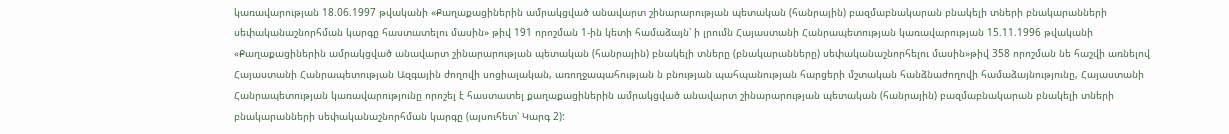կառավարության 18.06.1997 թվականի «Քաղաքացիներին ամրակցված անավարտ շինարարության պետական (հանրային) բազմաբնակարան բնակելի տների բնակարանների սեփականաշնորհման կարգը հաստատելու մասին» թիվ 191 որոշման 1-ին կետի համաձայն՝ ի լրումն Հայաստանի Հանրապետության կառավարության 15.11.1996 թվականի «Քաղաքացիներին ամրակցված անավարտ շինարարության պետական (հանրային) բնակելի տները (բնակարանները) սեփականաշնորհելու մասին»թիվ 358 որոշման նե հաշվի առնելով Հայաստանի Հանրապետության Ազգային ժողովի սոցիալական, առողջապահության ն բնության պահպանության հարցերի մշտական հանձնաժողովի համաձայնությունը, Հայաստանի Հանրապետության կառավարությունը որոշել է հաստատել քաղաքացիներին ամրակցված անավարտ շինարարության պետական (հանրային) բազմաբնակարան բնակելի տների բնակարանների սեփականաշնորհման կարգը (այսուհետ՝ Կարգ 2):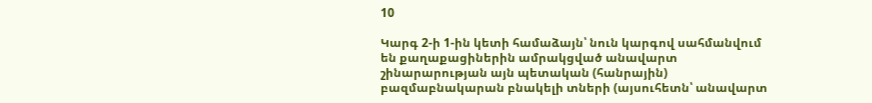10

Կարգ 2-ի 1-ին կետի համաձայն՝ նուն կարգով սահմանվում են քաղաքացիներին ամրակցված անավարտ շինարարության այն պետական (հանրային) բազմաբնակարան բնակելի տների (այսուհետն՝ անավարտ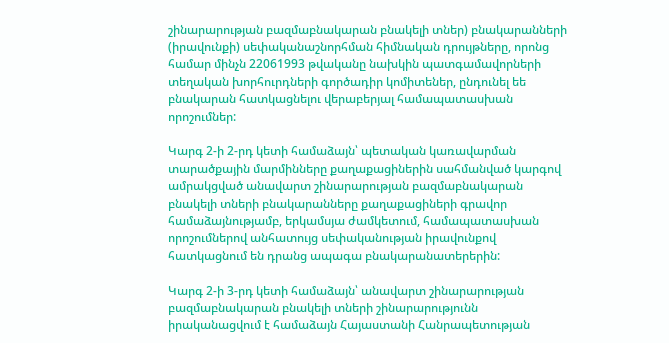շինարարության բազմաբնակարան բնակելի տներ) բնակարանների (իրավունքի) սեփականաշնորհման հիմնական դրույթները, որոնց համար մինչն 22061993 թվականը նախկին պատգամավորների տեղական խորհուրդների գործադիր կոմիտեներ, ընդունել եե բնակարան հատկացնելու վերաբերյալ համապատասխան որոշումներ:

Կարգ 2-ի 2-րդ կետի համաձայն՝ պետական կառավարման տարածքային մարմինները քաղաքացիներին սահմանված կարգով ամրակցված անավարտ շինարարության բազմաբնակարան բնակելի տների բնակարանները քաղաքացիների գրավոր համաձայնությամբ, երկամսյա ժամկետում, համապատասխան որոշումներով անհատույց սեփականության իրավունքով հատկացնում են դրանց ապագա բնակարանատերերին:

Կարգ 2-ի 3-րդ կետի համաձայն՝ անավարտ շինարարության բազմաբնակարան բնակելի տների շինարարությունն իրականացվում է համաձայն Հայաստանի Հանրապետության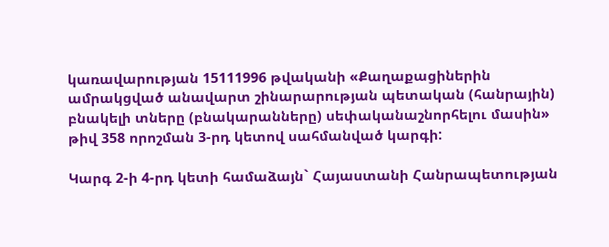կառավարության 15111996 թվականի «Քաղաքացիներին ամրակցված անավարտ շինարարության պետական (հանրային) բնակելի տները (բնակարանները) սեփականաշնորհելու մասին» թիվ 358 որոշման 3-րդ կետով սահմանված կարգի:

Կարգ 2-ի 4-րդ կետի համաձայն` Հայաստանի Հանրապետության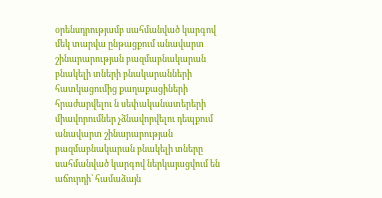օրենսդրությամբ սահմանված կարգով մեկ տարվա ընթացքում անավարտ շինարարության բազմաբնակարան բնակելի տների բնակարանների հատկացումից քաղաքացիների հրաժարվելու ն սեփականատերերի միավորումներ չձնավորվելու դեպքում անավարտ շինարարության բազմաբնակարան բնակելի տները սահմանված կարգով ներկայացվում են աճուրդի՝ համաձայն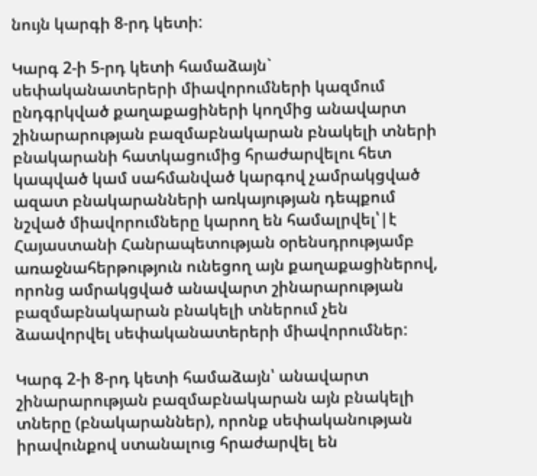նույն կարգի 8-րդ կետի:

Կարգ 2-ի 5-րդ կետի համաձայն` սեփականատերերի միավորումների կազմում ընդգրկված քաղաքացիների կողմից անավարտ շինարարության բազմաբնակարան բնակելի տների բնակարանի հատկացումից հրաժարվելու հետ կապված կամ սահմանված կարգով չամրակցված ազատ բնակարանների առկայության դեպքում նշված միավորումները կարող են համալրվել՝|է Հայաստանի Հանրապետության օրենսդրությամբ առաջնահերթություն ունեցող այն քաղաքացիներով, որոնց ամրակցված անավարտ շինարարության բազմաբնակարան բնակելի տներում չեն ձաավորվել սեփականատերերի միավորումներ:

Կարգ 2-ի 8-րդ կետի համաձայն՝ անավարտ շինարարության բազմաբնակարան այն բնակելի տները (բնակարաններ), որոնք սեփականության իրավունքով ստանալուց հրաժարվել են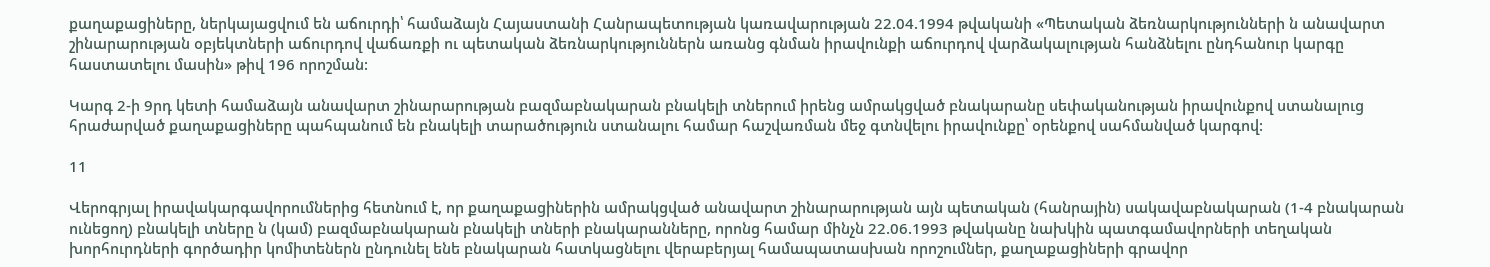քաղաքացիները, ներկայացվում են աճուրդի՝ համաձայն Հայաստանի Հանրապետության կառավարության 22.04.1994 թվականի «Պետական ձեռնարկությունների ն անավարտ շինարարության օբյեկտների աճուրդով վաճառքի ու պետական ձեռնարկություններն առանց գնման իրավունքի աճուրդով վարձակալության հանձնելու ընդհանուր կարգը հաստատելու մասին» թիվ 196 որոշման:

Կարգ 2-ի 9րդ կետի համաձայն անավարտ շինարարության բազմաբնակարան բնակելի տներում իրենց ամրակցված բնակարանը սեփականության իրավունքով ստանալուց հրաժարված քաղաքացիները պահպանում են բնակելի տարածություն ստանալու համար հաշվառման մեջ գտնվելու իրավունքը՝ օրենքով սահմանված կարգով:

11

Վերոգրյալ իրավակարգավորումներից հետնում է, որ քաղաքացիներին ամրակցված անավարտ շինարարության այն պետական (հանրային) սակավաբնակարան (1-4 բնակարան ունեցող) բնակելի տները ն (կամ) բազմաբնակարան բնակելի տների բնակարանները, որոնց համար մինչն 22.06.1993 թվականը նախկին պատգամավորների տեղական խորհուրդների գործադիր կոմիտեներն ընդունել ենե բնակարան հատկացնելու վերաբերյալ համապատասխան որոշումներ, քաղաքացիների գրավոր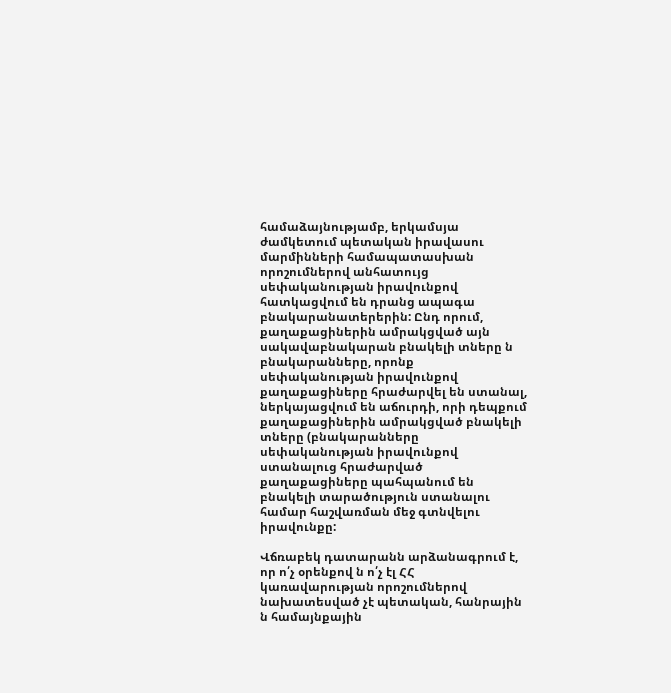համաձայնությամբ, երկամսյա ժամկետում պետական իրավասու մարմինների համապատասխան որոշումներով անհատույց սեփականության իրավունքով հատկացվում են դրանց ապագա բնակարանատերերին: Ընդ որում, քաղաքացիներին ամրակցված այն սակավաբնակարան բնակելի տները ն բնակարանները, որոնք սեփականության իրավունքով քաղաքացիները հրաժարվել են ստանալ, ներկայացվում են աճուրդի, որի դեպքում քաղաքացիներին ամրակցված բնակելի տները (բնակարանները սեփականության իրավունքով ստանալուց հրաժարված քաղաքացիները պահպանում են բնակելի տարածություն ստանալու համար հաշվառման մեջ գտնվելու իրավունքը:

Վճռաբեկ դատարանն արձանագրում է, որ ո՛չ օրենքով ն ո՛չ էլ ՀՀ կառավարության որոշումներով նախատեսված չէ պետական, հանրային ն համայնքային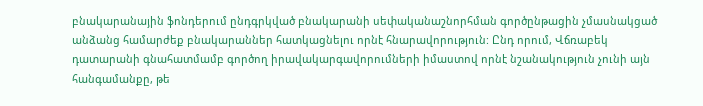բնակարանային ֆոնդերում ընդգրկված բնակարանի սեփականաշնորհման գործընթացին չմասնակցած անձանց համարժեք բնակարաններ հատկացնելու որնէ հնարավորություն: Ընդ որում, Վճռաբեկ դատարանի գնահատմամբ գործող իրավակարգավորումների իմաստով որնէ նշանակություն չունի այն հանգամանքը, թե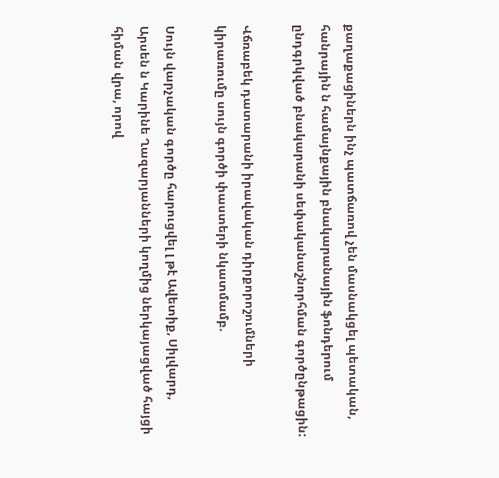քաղաքացիներն ինչ պատճառով չեն մասնակցել պետական, հանրային ն համայնքային բնակարանային ֆոնդերում ընդգրկված բնակարանի սեփականաշնորհման գործընթացին:

Վճռաբեկ դատարանի իրավական դիրքորոշումների կիրառումը սույն գործի փաստերի նկատմամբ.

Սույն վարչական գործը հարուցվել լ թէ Ավետիք, Սիլվարդ, Արսեն ն Կարինե Ղազարյանների կողմից ներկայացված հայցի հիման վրա, որով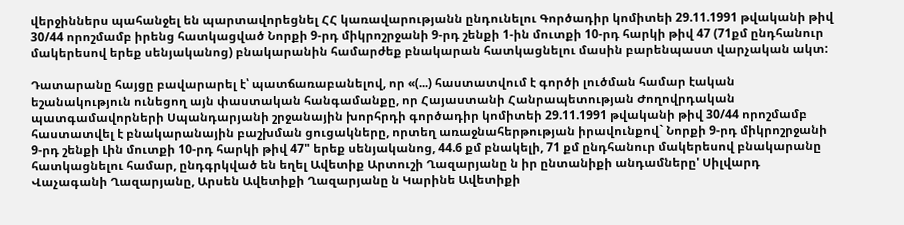վերջիններս պահանջել են պարտավորեցնել ՀՀ կառավարությանն ընդունելու Գործադիր կոմիտեի 29.11.1991 թվականի թիվ 30/44 որոշմամբ իրենց հատկացված Նորքի 9-րդ միկրոշրջանի 9-րդ շենքի 1-ին մուտքի 10-րդ հարկի թիվ 47 (71քմ ընդհանուր մակերեսով երեք սենյականոց) բնակարանին համարժեք բնակարան հատկացնելու մասին բարենպաստ վարչական ակտ:

Դատարանը հայցը բավարարել է՝ պատճառաբանելով, որ «(...) հաստատվում է գործի լուծման համար էական եշանակություն ունեցող այն փաստական հանգամանքը, որ Հայաստանի Հանրապետության Ժողովրդական պատգամավորների Սպանդարյանի շրջանային խորհրդի գործադիր կոմիտեի 29.11.1991 թվականի թիվ 30/44 որոշմամբ հաստատվել է բնակարանային բաշխման ցուցակները, որտեղ առաջնահերթության իրավունքով` Նորքի 9-րդ միկրոշրջանի 9-րդ շենքի Լին մուտքի 10-րդ հարկի թիվ 47" երեք սենյականոց, 44.6 քմ բնակելի, 71 քմ ընդհանուր մակերեսով բնակարանը հատկացնելու համար, ընդգրկված են եղել Ավետիք Արտուշի Ղազարյանը ն իր ընտանիքի անդամները' Սիլվարդ Վաչագանի Ղազարյանը, Արսեն Ավետիքի Ղազարյանը ն Կարինե Ավետիքի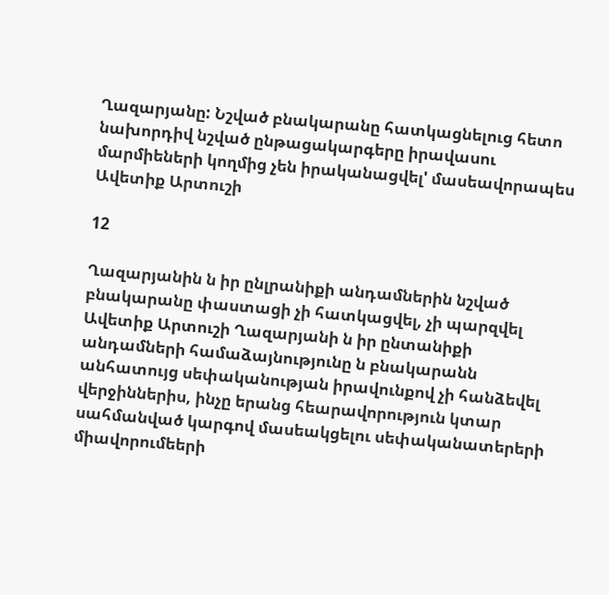Ղազարյանը: Նշված բնակարանը հատկացնելուց հետո նախորդիվ նշված ընթացակարգերը իրավասու մարմիեների կողմից չեն իրականացվել' մասեավորապես Ավետիք Արտուշի

12

Ղազարյանին ն իր ընլրանիքի անդամներին նշված բնակարանը փաստացի չի հատկացվել, չի պարզվել Ավետիք Արտուշի Ղազարյանի ն իր ընտանիքի անդամների համաձայնությունը ն բնակարանն անհատույց սեփականության իրավունքով չի հանձեվել վերջիններիս, ինչը երանց հեարավորություն կտար սահմանված կարգով մասեակցելու սեփականատերերի միավորումեերի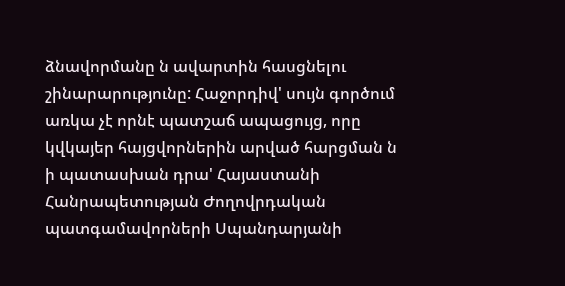ձնավորմանը ն ավարտին հասցնելու շինարարությունը: Հաջորդիվ' սույն գործում առկա չէ որնէ պատշաճ ապացույց, որը կվկայեր հայցվորներին արված հարցման ն ի պատասխան դրա' Հայաստանի Հանրապետության Ժողովրդական պատգամավորների Սպանդարյանի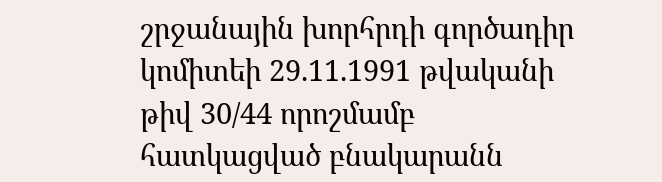շրջանային խորհրդի գործադիր կոմիտեի 29.11.1991 թվականի թիվ 30/44 որոշմամբ հատկացված բնակարանն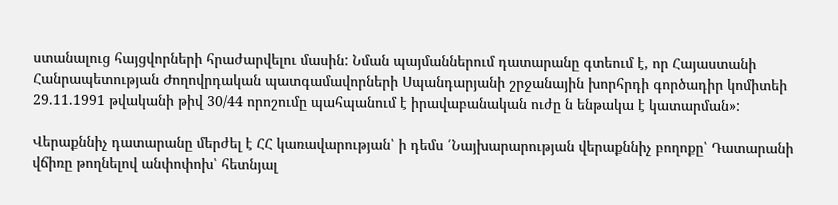ստանալուց հայցվորների հրաժարվելու մասին: Նման պայմաններում դատարանը գտեում է, որ Հայաստանի Հանրապետության Ժողովրդական պատգամավորների Սպանդարյանի շրջանային խորհրդի գործադիր կոմիտեի 29.11.1991 թվականի թիվ 30/44 որոշումը պահպանում է իրավաբանական ուժը ն ենթակա է կատարման»:

Վերաքննիչ դատարանը մերժել է ՀՀ կառավարության՝ ի դեմս ՛Նայխարարության վերաքննիչ բողոքը՝ Դատարանի վճիռը թողնելով անփոփոխ՝ հետնյալ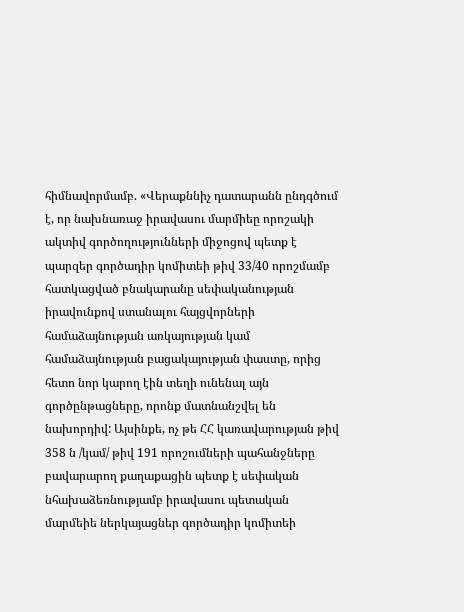հիմնավորմամբ. «Վերաքննիչ դատարանն ընդգծում է, որ նախնառաջ իրավասու մարմիեը որոշակի ակտիվ գործողությունների միջոցով պետք է պարզեր գործադիր կոմիտեի թիվ 33/40 որոշմամբ հատկացված բնակարանը սեփականության իրավունքով ստանալու հայցվորների համաձայնության առկայության կամ համաձայնության բացակայության փաստը, որից հետո նոր կարող էին տեղի ունենալ այն գործընթացները, որոնք մատնանշվել են նախորդիվ: Այսինքե, ոչ թե ՀՀ կառավարության թիվ 358 ն /կամ/ թիվ 191 որոշումների պահանջները բավարարող քաղաքացին պետք է սեփական նհախաձեռնությամբ իրավասու պետական մարմեիե ներկայացներ գործադիր կոմիտեի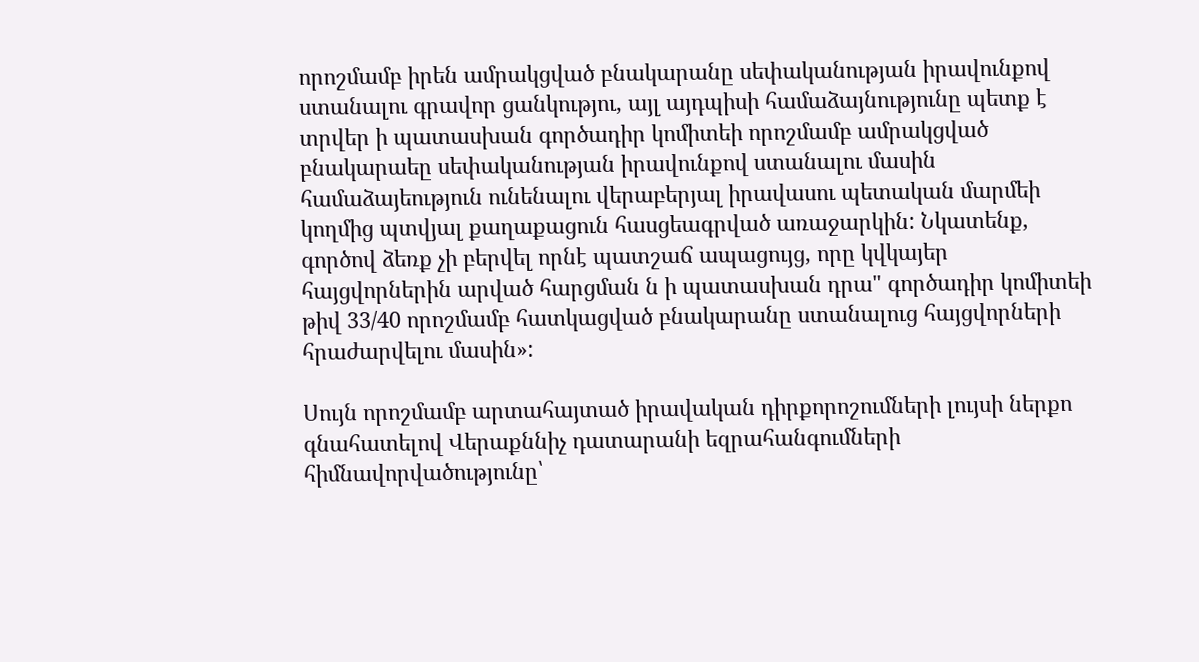որոշմամբ իրեն ամրակցված բնակարանը սեփականության իրավունքով ստանալու գրավոր ցանկությու, այլ այդպիսի համաձայնությունը պետք է տրվեր ի պատասխան գործադիր կոմիտեի որոշմամբ ամրակցված բնակարաեը սեփականության իրավունքով ստանալու մասին համաձայեություն ունենալու վերաբերյալ իրավասու պետական մարմեի կողմից պտվյալ քաղաքացուն հասցեագրված առաջարկին: Նկատենք, գործով ձեռք չի բերվել որնէ պատշաճ ապացույց, որը կվկայեր հայցվորներին արված հարցման ն ի պատասխան դրա" գործադիր կոմիտեի թիվ 33/40 որոշմամբ հատկացված բնակարանը ստանալուց հայցվորների հրաժարվելու մասին»:

Սույն որոշմամբ արտահայտած իրավական դիրքորոշումների լույսի ներքո գնահատելով Վերաքննիչ դատարանի եզրահանգումների հիմնավորվածությունը՝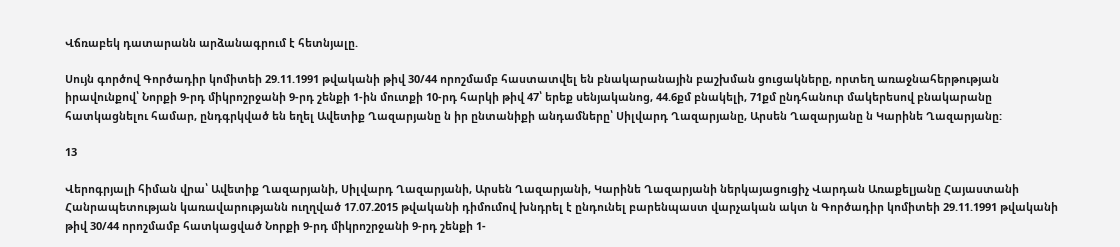Վճռաբեկ դատարանն արձանագրում է հետնյալը.

Սույն գործով Գործադիր կոմիտեի 29.11.1991 թվականի թիվ 30/44 որոշմամբ հաստատվել են բնակարանային բաշխման ցուցակները, որտեղ առաջնահերթության իրավունքով՝ Նորքի 9-րդ միկրոշրջանի 9-րդ շենքի 1-ին մուտքի 10-րդ հարկի թիվ 47՝ երեք սենյականոց, 44.6քմ բնակելի, 71քմ ընդհանուր մակերեսով բնակարանը հատկացնելու համար, ընդգրկված են եղել Ավետիք Ղազարյանը ն իր ընտանիքի անդամները՝ Սիլվարդ Ղազարյանը, Արսեն Ղազարյանը ն Կարինե Ղազարյանը:

13

Վերոգրյալի հիման վրա՝ Ավետիք Ղազարյանի, Սիլվարդ Ղազարյանի, Արսեն Ղազարյանի, Կարինե Ղազարյանի ներկայացուցիչ Վարդան Առաքելյանը Հայաստանի Հանրապետության կառավարությանն ուղղված 17.07.2015 թվականի դիմումով խնդրել է ընդունել բարենպաստ վարչական ակտ ն Գործադիր կոմիտեի 29.11.1991 թվականի թիվ 30/44 որոշմամբ հատկացված Նորքի 9-րդ միկրոշրջանի 9-րդ շենքի 1-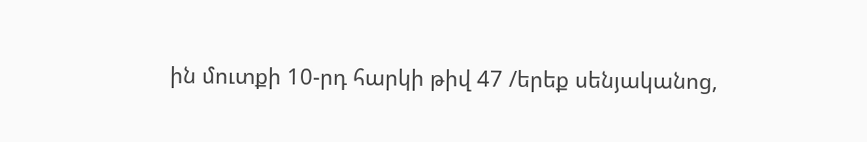ին մուտքի 10-րդ հարկի թիվ 47 /երեք սենյականոց,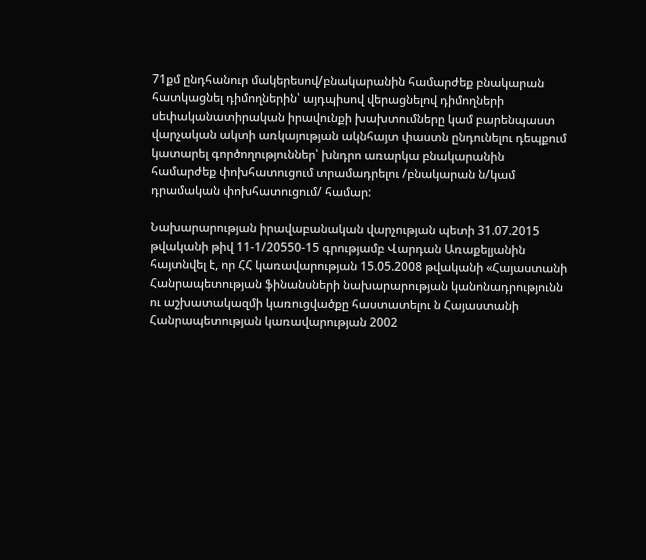71քմ ընդհանուր մակերեսով/բնակարանին համարժեք բնակարան հատկացնել դիմողներին՝ այդպիսով վերացնելով դիմողների սեփականատիրական իրավունքի խախտումները կամ բարենպաստ վարչական ակտի առկայության ակնհայտ փաստն ընդունելու դեպքում կատարել գործողություններ՝ խնդրո առարկա բնակարանին համարժեք փոխհատուցում տրամադրելու /բնակարան ն/կամ դրամական փոխհատուցում/ համար:

Նախարարության իրավաբանական վարչության պետի 31.07.2015 թվականի թիվ 11-1/20550-15 գրությամբ Վարդան Առաքելյանին հայտնվել է, որ ՀՀ կառավարության 15.05.2008 թվականի «Հայաստանի Հանրապետության ֆինանսների նախարարության կանոնադրությունն ու աշխատակազմի կառուցվածքը հաստատելու ն Հայաստանի Հանրապետության կառավարության 2002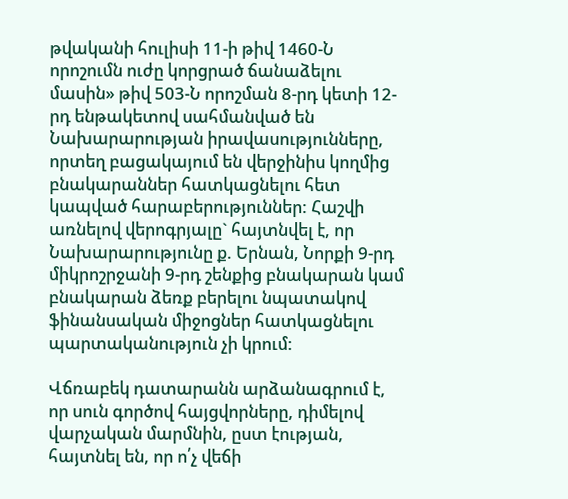թվականի հուլիսի 11-ի թիվ 1460-Ն որոշումն ուժը կորցրած ճանաձելու մասին» թիվ 503-Ն որոշման 8-րդ կետի 12-րդ ենթակետով սահմանված են Նախարարության իրավասությունները, որտեղ բացակայում են վերջինիս կողմից բնակարաններ հատկացնելու հետ կապված հարաբերություններ: Հաշվի առնելով վերոգրյալը` հայտնվել է, որ Նախարարությունը ք. Երնան, Նորքի 9-րդ միկրոշրջանի 9-րդ շենքից բնակարան կամ բնակարան ձեռք բերելու նպատակով ֆինանսական միջոցներ հատկացնելու պարտականություն չի կրում:

Վճռաբեկ դատարանն արձանագրում է, որ սուն գործով հայցվորները, դիմելով վարչական մարմնին, ըստ էության, հայտնել են, որ ո՛չ վեճի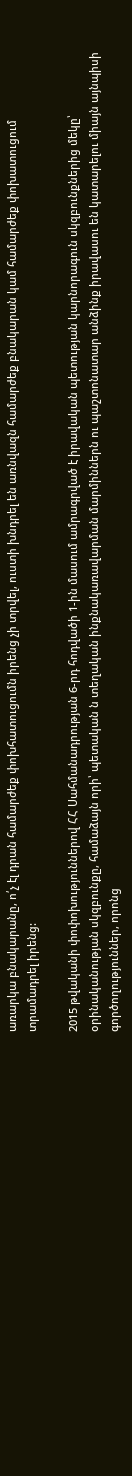առարկա բնակարանը, ո՛չ էլ դրան համարժեք փոխհատուցումն իրենց չի տրվել, ուստի խնդրել են առնվազն համարժեք բնակարան կամ համարժեք փոխատուցում տրամադրել իրենց:

2015 թվականի փոփոխություններով ՀՀ Սահմանադրության 6-րդ հոդվածի 1-ին մասում ամրագրված է իրավական պետության կարնորագուն սկզբունքներից մեկը՝ օրինականության սկզբունքը, համաձայն որի՝ պետական ն տեղական ինքնակառավարման մարմիններն ու պաշտոնատար անձինք իրավասու են կատարելու միայն այնպիսի գործողություններ, որոնց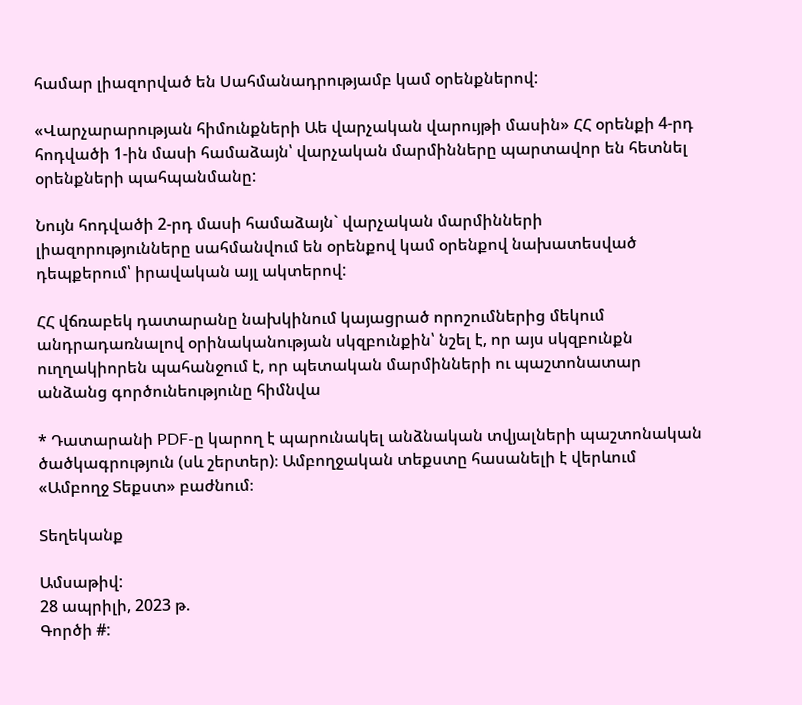համար լիազորված են Սահմանադրությամբ կամ օրենքներով:

«Վարչարարության հիմունքների Աե վարչական վարույթի մասին» ՀՀ օրենքի 4-րդ հոդվածի 1-ին մասի համաձայն՝ վարչական մարմինները պարտավոր են հետնել օրենքների պահպանմանը:

Նույն հոդվածի 2-րդ մասի համաձայն` վարչական մարմինների լիազորությունները սահմանվում են օրենքով կամ օրենքով նախատեսված դեպքերում՝ իրավական այլ ակտերով:

ՀՀ վճռաբեկ դատարանը նախկինում կայացրած որոշումներից մեկում անդրադառնալով օրինականության սկզբունքին՝ նշել է, որ այս սկզբունքն ուղղակիորեն պահանջում է, որ պետական մարմինների ու պաշտոնատար անձանց գործունեությունը հիմնվա

* Դատարանի PDF-ը կարող է պարունակել անձնական տվյալների պաշտոնական ծածկագրություն (սև շերտեր)։ Ամբողջական տեքստը հասանելի է վերևում «Ամբողջ Տեքստ» բաժնում։

Տեղեկանք

Ամսաթիվ:
28 ապրիլի, 2023 թ.
Գործի #: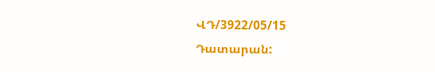ՎԴ/3922/05/15
Դատարան: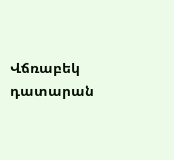Վճռաբեկ դատարան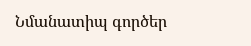Նմանատիպ գործեր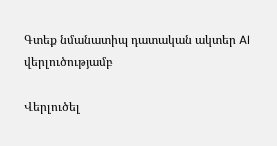Գտեք նմանատիպ դատական ակտեր AI վերլուծությամբ

Վերլուծել